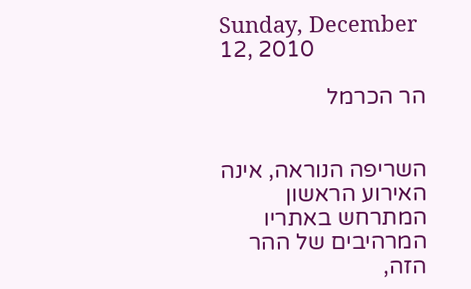Sunday, December 12, 2010

הר הכרמל


השריפה הנוראה, אינה האירוע הראשון המתרחש באתריו המרהיבים של ההר הזה,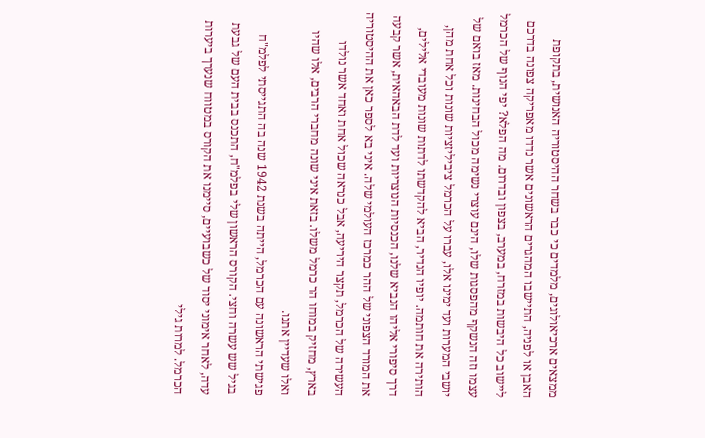ממצאים ארכיאולוגים, מלמדים כי כבר בשחר ההיסטוריה האנושית, בתקופת האבן או לפניה, התיישבו המהגרים הראשונים אשר נדדו מאפריקה צפונה בדרכם ליישוב כל היבשות במזרח, במערב, בצפון ובדרום. מה הפלא? יפי הנוף של הכרמל עצמו וזה הנשקף מהפסגות שלו, הינם עוצרי נשימה מכול הבחינות. מאז בואם של יושבי המערות ועד ימינו אלו, עברו על הכרמל ציביליזציות שונות וכל אחת מהן, הותירה את חותמה. יופיו הנדיר, הביא להקדשתו לדתות שונות מעובדי אלילים, דרך סיפורי אליהו הנביא שלנו, הכנסיות הנוצריות ועד לדת הבאהאית, אשר קבעה את המורד הצפוני של ההר כמרכז העולמי שלה. איני בא לספר כאן את ההיסטוריה העשירה של הכרמל, תקצר היריעה, אבל כנראה שכול אחת ואחד אשר נולדו בארץ, מחזיק במוחו הר כרמל משלו. בזאת איני שונה מחברי הרבים, אלו שהיו ואלו שעדיין אתנו.
פגישתי הראשונה עם הכרמל, הייתה בשנת 1942 שנה בה התגייסתי לפלמ"ח בגיל שש עשרה וחצי. הקורס הראשון שלי בפלמ"ח, התכנס בבית העם של גבעת עדה, לאחר אימוני יסוד של כשבועיים, סיימנו את הקורס במטווח שנערך ביערות הכרמל. למרות גילי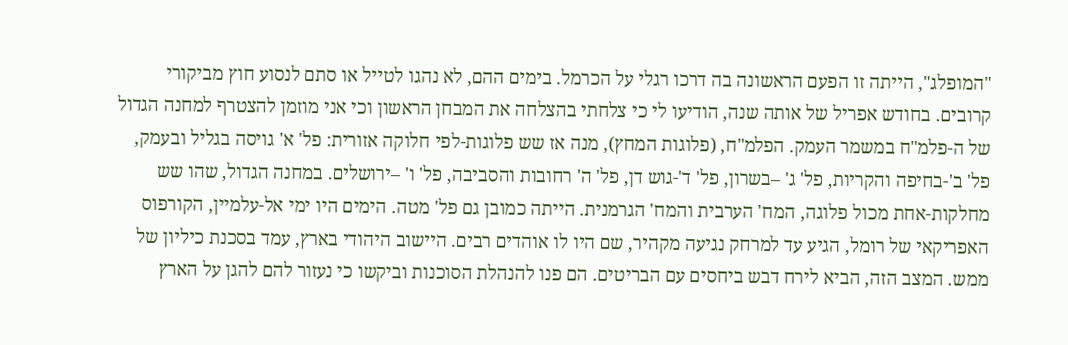"המופלג", הייתה זו הפעם הראשונה בה דרכו רגלי על הכרמל. בימים ההם, לא נהגו לטייל או סתם לנסוע חוץ מביקורי קרובים. בחודש אפריל של אותה שנה, הודיעו לי כי צלחתי בהצלחה את המבחן הראשון וכי אני מוזמן להצטרף למחנה הגדול של ה-פלמ"ח במשמר העמק. הפלמ"ח, (פלוגות המחץ), מנה אז שש פלוגות-לפי חלוקה אזורית: פל' א' גויסה בגליל ובעמק, פל' ב'-בחיפה והקריות, פל' ג' –בשרון, פל' ד'-גוש דן, פל' ה' רחובות והסביבה, פל' ו' –ירושלים. במחנה הגדול, שהו שש מחלקות-אחת מכול פלוגה, המח' הערבית והמח' הגרמנית. הייתה כמובן גם פל' מטה. הימים היו ימי אל-עלמיין, הקורפוס האפריקאי של רומל, הגיע עד למרחק נגיעה מקהיר, שם היו לו אוהדים רבים. היישוב היהודי בארץ, עמד בסכנת כיליון של ממש. המצב הזה, הביא לירח דבש ביחסים עם הבריטים. הם פנו להנהלת הסוכנות וביקשו כי נעזור להם להגן על הארץ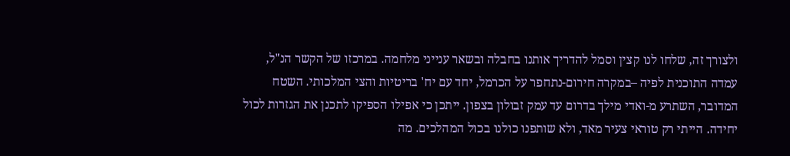ולצורך זה, שלחו לנו קצין וסמל להדריך אותנו בחבלה ובשאר ענייני מלחמה. במרכזו של הקשר הנ"ל, עמדה התוכנית לפיה –במקרה חירום-נתחפר על הכרמל, יחד עם יח' בריטיות והצי המלכותי. השטח המדובר, השתרע מ-ואדי מילך בדרום עד עמק זבולון בצפון. ייתכן כי אפילו הספיקו לתכנן את הגזרות לכול יחידה. הייתי רק טוראי צעיר מאד, ולא שותפנו כולנו בכול המהלכים. מה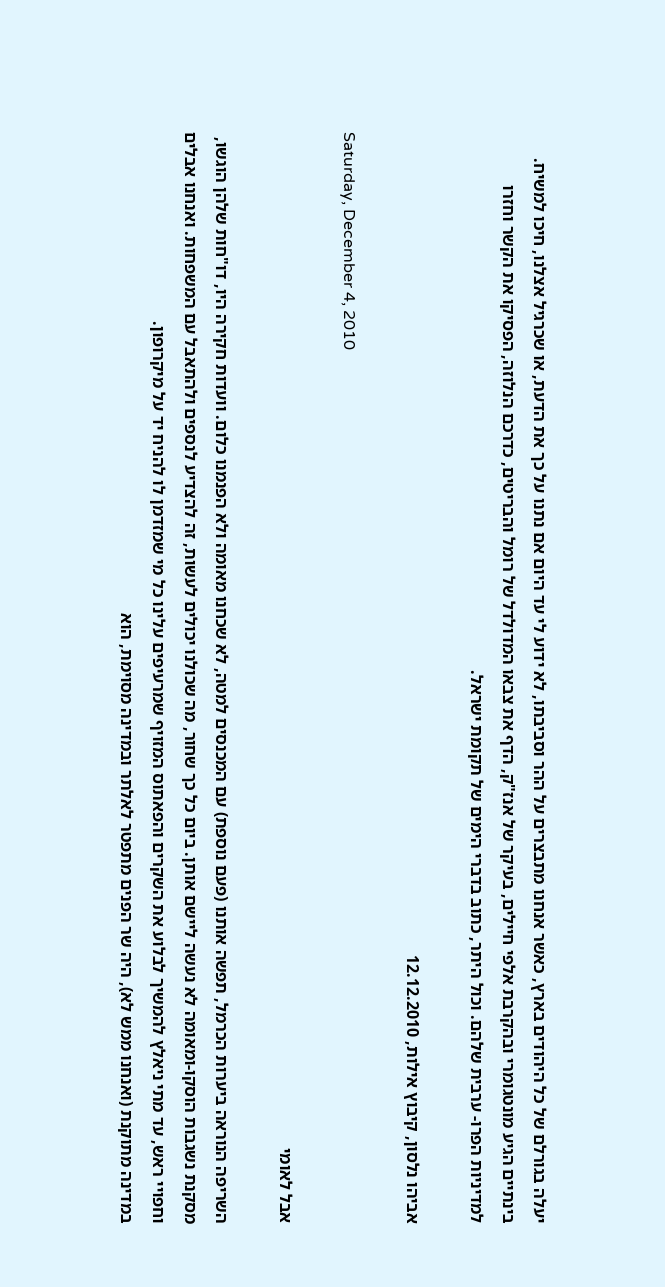יעלה בגורלם של כל היהודים בארץ, כאשר אנחנו מתבצרים על ההר וסביבתו, לא ידוע לי עד היום אם נתנו על כך את הדעת, או שכרגיל אצלנו, חיכו למשיח. בינתיים הגיע מונטגומרי ובהקרבת אלפי חיילים, בעיקר של אנז"ק, הדף את צבאו המדולדל של רומל והבריטים, כדרכם הנלוזה, הפסיקו את הקשר וחזרו למדיניות הפרו- ערבית שלהם. וכול היתר, כתוב בדברי הימים של תקומת ישראל.

אביהו נלסון, קיבוץ אילות, 12.12.2010

Saturday, December 4, 2010

אבל לאומי

השריפה הנוראה ביערות הכרמל, תפשה אותנו (פעם נוספת) עם המכנסים למטה, לא שכחנו מאומה ולא הפנמנו כלום. וועדות חקירה היו, דו"חות שלהן הוגשו, מסקנת נשגבות הוסקו-ומאומה לא נעשה ליישם אותן. ביום כל כך שחור, מה שכולנו יכולים לעשות, זה להצדיע לנספים ולהתאבל עם המשפחות. ואנחנו אבלים וחפויי ראש, עד מתי ניאלץ להמשיך לבלוע את השקרים והפאתוס המזויף שמרעיפים עלינו כל מי שמזדמן לו להניח יד על מיקרופון.
במדינה מתוקנת (ואנחנו ממש לא), היה שר הפנים מתפטר לאלתר ובמדינה מסוימת, הוא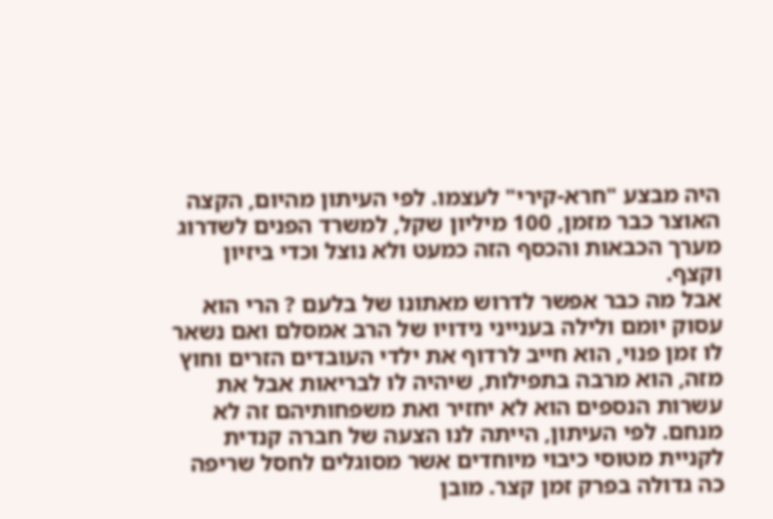היה מבצע "חרא-קירי" לעצמו. לפי העיתון מהיום, הקצה האוצר כבר מזמן, 100 מיליון שקל, למשרד הפנים לשדרוג מערך הכבאות והכסף הזה כמעט ולא נוצל וכדי ביזיון וקצף.
אבל מה כבר אפשר לדרוש מאתונו של בלעם ? הרי הוא עסוק יומם ולילה בענייני נידויו של הרב אמסלם ואם נשאר לו זמן פנוי, הוא חייב לרדוף את ילדי העובדים הזרים וחוץ מזה, הוא מרבה בתפילות, שיהיה לו לבריאות אבל את עשרות הנספים הוא לא יחזיר ואת משפחותיהם זה לא מנחם. לפי העיתון, הייתה לנו הצעה של חברה קנדית לקניית מטוסי כיבוי מיוחדים אשר מסוגלים לחסל שריפה כה גדולה בפרק זמן קצר. מובן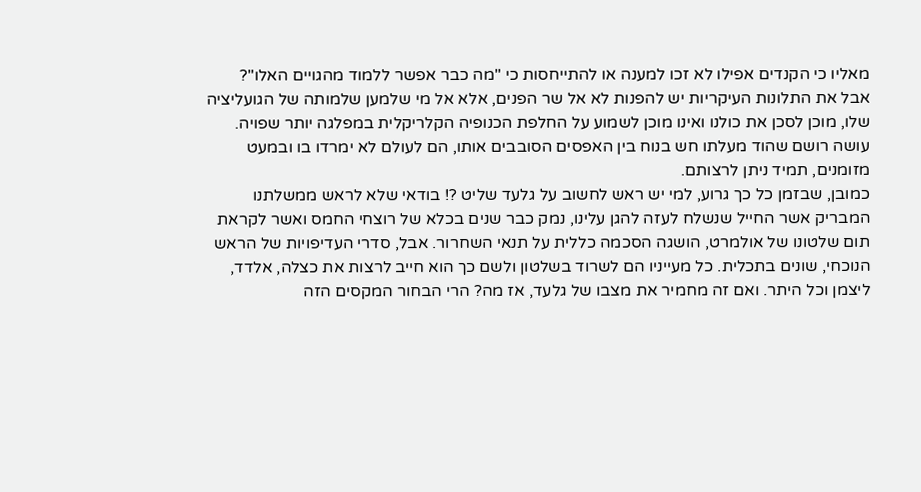מאליו כי הקנדים אפילו לא זכו למענה או להתייחסות כי "מה כבר אפשר ללמוד מהגויים האלו"?
אבל את התלונות העיקריות יש להפנות לא אל שר הפנים, אלא אל מי שלמען שלמותה של הגועליציה שלו, מוכן לסכן את כולנו ואינו מוכן לשמוע על החלפת הכנופיה הקלריקלית במפלגה יותר שפויה. עושה רושם שהוד מעלתו חש בנוח בין האפסים הסובבים אותו, הם לעולם לא ימרדו בו ובמעט מזומנים, תמיד ניתן לרצותם.
כמובן, שבזמן כל כך גרוע, למי יש ראש לחשוב על גלעד שליט ?! בודאי שלא לראש ממשלתנו המבריק אשר החייל שנשלח לעזה להגן עלינו, נמק כבר שנים בכלא של רוצחי החמס ואשר לקראת תום שלטונו של אולמרט, הושגה הסכמה כללית על תנאי השחרור. אבל, סדרי העדיפויות של הראש הנוכחי, שונים בתכלית. כל מעייניו הם לשרוד בשלטון ולשם כך הוא חייב לרצות את כצלה, אלדד, ליצמן וכל היתר. ואם זה מחמיר את מצבו של גלעד, אז מה? הרי הבחור המקסים הזה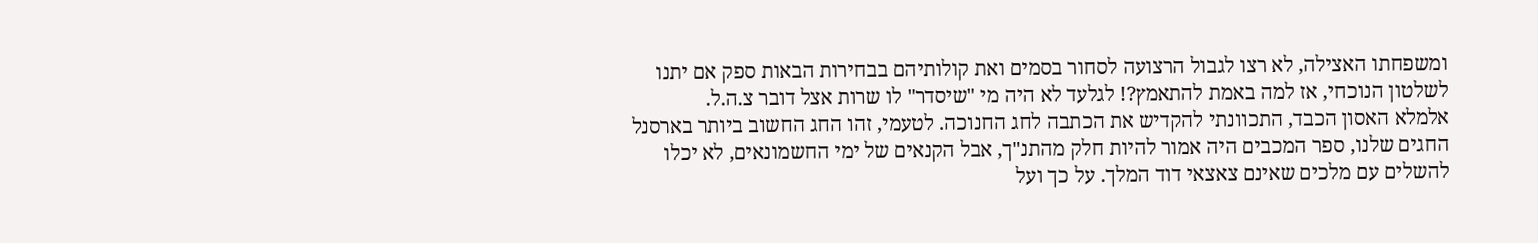ומשפחתו האצילה, לא רצו לגבול הרצועה לסחור בסמים ואת קולותיהם בבחירות הבאות ספק אם יתנו לשלטון הנוכחי, אז למה באמת להתאמץ?! לגלעד לא היה מי "שיסדר" לו שרות אצל דובר צ.ה.ל.
אלמלא האסון הכבד, התכוונתי להקדיש את הכתבה לחג החנוכה. לטעמי, זהו החג החשוב ביותר בארסנל החגים שלנו, ספר המכבים היה אמור להיות חלק מהתנ"ך, אבל הקנאים של ימי החשמונאים, לא יכלו להשלים עם מלכים שאינם צאצאי דוד המלך. על כך ועל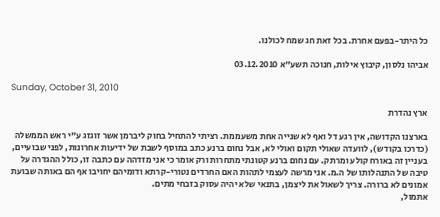כל היתר-בפעם אחרת. בכל זאת חג שמח לכולנו.

אביהו נלסון, קיבוץ אילות, חנוכה תשע"א 03.12.2010

Sunday, October 31, 2010

ארץ נהדרת

בארצנו הקדושה, אין רגע דל ואף לא שנייה אחת משעממת. רציתי להתחיל בחוק ליברמן אשר זוגזג ע"י ראש הממשלה (כדרכו בקודש), לוועדה שאולי תקום ואולי לא, אבל נחום ברנע כתב במוסף לשבת של ידיעות אחרונות, לפני שבועיים, בעניין זה באורח קולע ומרתק. עם נחום ברנע קטונתי מתחרות ורק אומר כי אני מזדהה עם כתבה זו, כולל ההגדרה על טיבה של התנהלותו של ה.מ. אני מרשה לעצמי לתהות האם החרדים נטורי-קרתא ודומיהם יחויבו אף הם באותה שבועת אמונים לא ברורה. צריך לשאול את ליצמן, בתנאי שלא יהיה עסוק בזבחי מתים.
אתמול,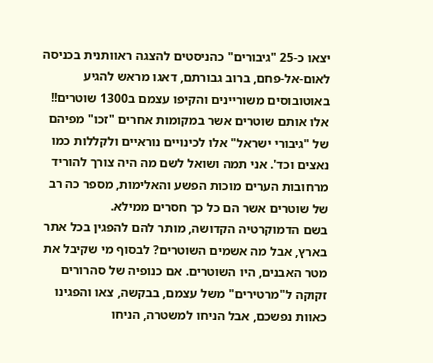יצאו כ-25 "גיבורים" כהניסטים להצגה ראוותנית בכניסה לאום-אל-פחם, ברוב גבורתם, דאגו מראש להגיע באוטובוסים משוריינים והקיפו עצמם ב1300 שוטרים!!
אלו אותם שוטרים אשר במקומות אחרים "זכו" מפיהם של "גיבורי ישראל" אלו לכינויים נוראיים ולקללות כמו נאצים וכד'. אני תמה ושואל לשם מה היה צורך להוריד מרחובות הערים מוכות הפשע והאלימות, מספר כה רב של שוטרים אשר הם כל כך חסרים ממילא.
בשם הדמוקרטיה הקדושה, מותר להם להפגין בכל אתר בארץ, אבל מה אשמים השוטרים? לבסוף מי שקיבל את מטר האבנים, היו השוטרים. אם כנופיה של סהרורים זקוקה ל"מרטירים" משל עצמם, בבקשה, צאו והפגינו כאוות נפשכם, אבל הניחו למשטרה, הניחו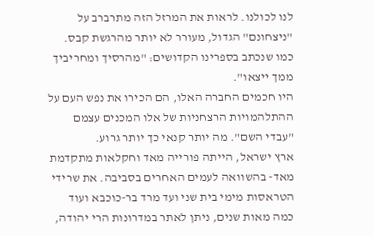לנו לכולנו. לראות את המרזל הזה מתרברב על "ניצחונם" הגדול, מעורר לא יותר מהרגשת קבס. כמו שנכתב בספרינו הקדושים: "מהרסיך ומחריביך ממך ייצאו".
היו חכמים החברה האלו, הם הכירו את נפש העם על ההתלהמויות הרצחניות של אלו המכנים עצמם "עבדי השם". מה יותר קנאי כך יותר גרוע.
ארץ ישראל, הייתה פורייה מאד וחקלאות מתקדמת מאד- בהשוואה לעמים האחרים בסביבה. את שרידי הטראסות מימי בית שני ועד מרד בר-כוכבא ועוד כמה מאות שנים, ניתן לאתר במדרונות הרי יהודה,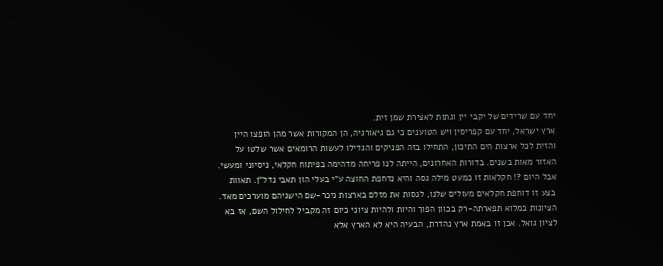יחד עם שרידים של יקבי יין וגתות לאצירת שמן זית.
ארץ ישראל, יחד עם קפריסין ויש הטוענים כי גם גיאורגיה, הן המקורות אשר מהן הופצו היין והזית לכל ארצות הים התיכון, התחילו בזה הפניקים והגדילו לעשות הרומאים אשר שלטו על האזור מאות בשנים. בדורות האחרונים, הייתה לנו פריחה מדהימה בפיתוח חקלאי, ניסיוני ומעשי. אבל היום ?! חקלאות זו כמעט מילה גסה והיא נדחפת החוצה ע"י בעלי הון תאבי נדל"ן. תאוות בצע זו דוחפת חקלאים מעולים שלנו, לנסות את מזלם בארצות ניכר-שם הישגיהם מוערכים מאד. הציונות במלוא תפארתה-רק בכוון הפוך והיות ולהיות ציוני כיום זה מקביל לחילול השם, אז בא לציון גואל. אכן זו באמת ארץ נהדרת, הבעיה היא לא הארץ אלא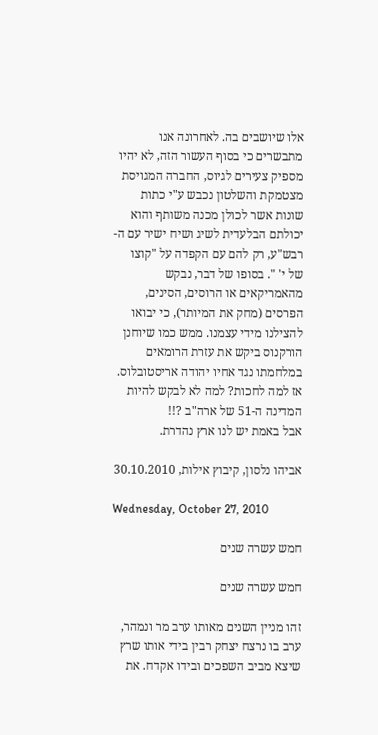אלו שיושבים בה. לאחרונה אנו מתבשרים כי בסוף העשור הזה, לא יהיו מספיק צעירים לגיוס, החברה המגויסת מצטמקת והשלטון נכבש ע"י כתות שונות אשר לכולן מכנה משותף והוא יכולתם הבלעדית לשיג ושיח ישיר עם ה-רבש"ע, רק להם עם הקפדה על "קוצו של י' ". בסופו של דבר, נבקש מהאמריקאים או הרוסים, הסינים, הפרסים (מחק את המיותר), כי יבואו להצילנו מידי עצמנו. ממש כמו שיוחנן הורקנוס ביקש את עזרת הרומאים במלחמתו נגד אחיו יהודה אריסטובלוס. אז למה לחכות? למה לא לבקש להיות המדינה ה-51 של ארה"ב ?!!
אבל באמת יש לנו ארץ נהדרת.

אביהו נלסון, קיבוץ אילות, 30.10.2010

Wednesday, October 27, 2010

חמש עשרה שנים

חמש עשרה שנים

זהו מניין השנים מאותו ערב מר ונמהר, ערב בו נרצח יצחק רבין בידי אותו שרץ שיצא מביב השפכים ובידו אקדח. את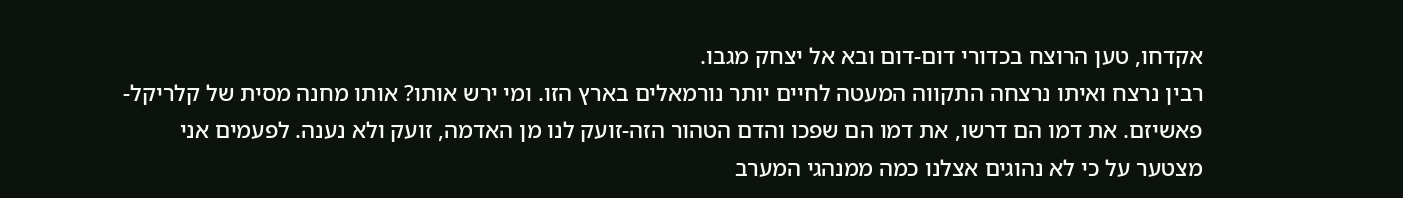אקדחו, טען הרוצח בכדורי דום-דום ובא אל יצחק מגבו.
רבין נרצח ואיתו נרצחה התקווה המעטה לחיים יותר נורמאלים בארץ הזו. ומי ירש אותו? אותו מחנה מסית של קלריקל-פאשיזם. את דמו הם דרשו, את דמו הם שפכו והדם הטהור הזה-זועק לנו מן האדמה, זועק ולא נענה. לפעמים אני מצטער על כי לא נהוגים אצלנו כמה ממנהגי המערב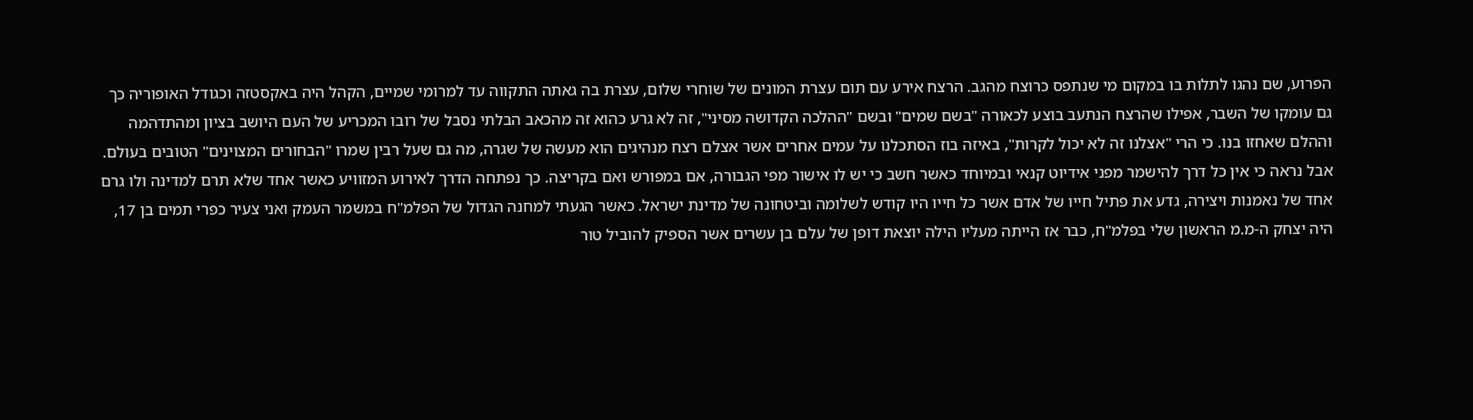הפרוע, שם נהגו לתלות בו במקום מי שנתפס כרוצח מהגב. הרצח אירע עם תום עצרת המונים של שוחרי שלום, עצרת בה גאתה התקווה עד למרומי שמיים, הקהל היה באקסטזה וכגודל האופוריה כך גם עומקו של השבר, אפילו שהרצח הנתעב בוצע לכאורה "בשם שמים" ובשם "ההלכה הקדושה מסיני", זה לא גרע כהוא זה מהכאב הבלתי נסבל של רובו המכריע של העם היושב בציון ומהתדהמה וההלם שאחזו בנו. כי הרי "אצלנו זה לא יכול לקרות", באיזה בוז הסתכלנו על עמים אחרים אשר אצלם רצח מנהיגים הוא מעשה של שגרה, מה גם שעל רבין שמרו "הבחורים המצוינים" הטובים בעולם. אבל נראה כי אין כל דרך להישמר מפני אידיוט קנאי ובמיוחד כאשר חשב כי יש לו אישור מפי הגבורה, אם במפורש ואם בקריצה. כך נפתחה הדרך לאירוע המזוויע כאשר אחד שלא תרם למדינה ולו גרם אחד של נאמנות ויצירה, גדע את פתיל חייו של אדם אשר כל חייו היו קודש לשלומה וביטחונה של מדינת ישראל. כאשר הגעתי למחנה הגדול של הפלמ"ח במשמר העמק ואני צעיר כפרי תמים בן 17, היה יצחק ה-מ.מ הראשון שלי בפלמ"ח, כבר אז הייתה מעליו הילה יוצאת דופן של עלם בן עשרים אשר הספיק להוביל טור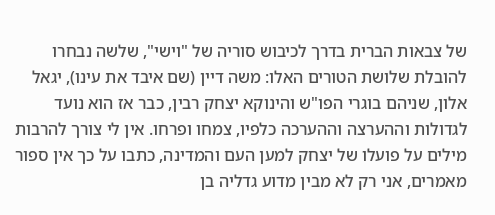של צבאות הברית בדרך לכיבוש סוריה של "וישי", שלשה נבחרו להובלת שלושת הטורים האלו: משה דיין (שם איבד את עינו), יגאל אלון, שניהם בוגרי הפו"ש והינוקא יצחק רבין, כבר אז הוא נועד לגדולות וההערצה וההערכה כלפיו, צמחו ופרחו. אין לי צורך להרבות מילים על פועלו של יצחק למען העם והמדינה, כתבו על כך אין ספור מאמרים, אני רק לא מבין מדוע גדליה בן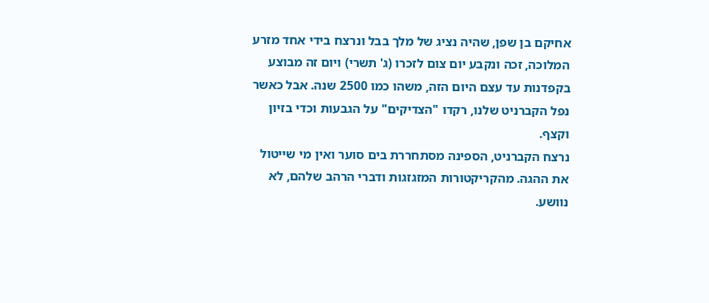אחיקם בן שפן, שהיה נציג של מלך בבל ונרצח בידי אחד מזרע המלוכה, זכה ונקבע יום צום לזכרו (ג' תשרי) ויום זה מבוצע בקפדנות עד עצם היום הזה, משהו כמו 2500 שנה. אבל כאשר נפל הקברניט שלנו, רקדו "הצדיקים" על הגבעות וכדי בזיון וקצף.
נרצח הקברניט, הספינה מסתחררת בים סוער ואין מי שייטול את ההגה. מהקריקטורות המזגזגות ודברי הרהב שלהם, לא נוושע.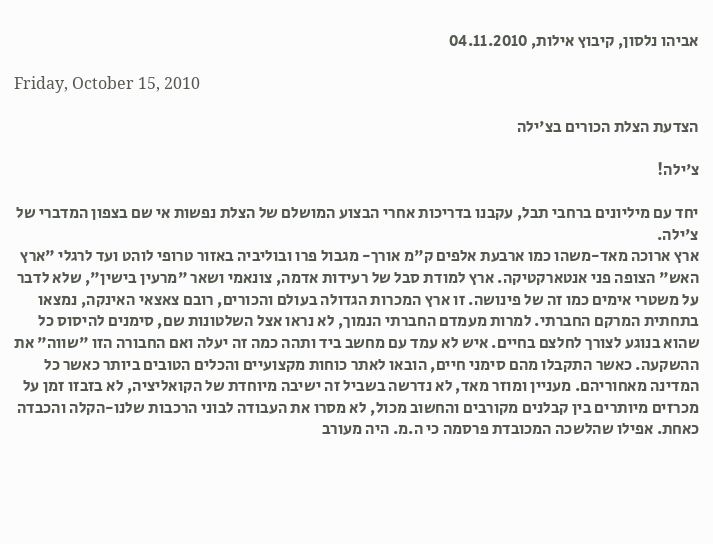אביהו נלסון, קיבוץ אילות, 04.11.2010

Friday, October 15, 2010

הצדעת הצלת הכורים בצ'ילה

צ'ילה!

יחד עם מיליונים ברחבי תבל, עקבנו בדריכות אחרי הבצוע המושלם של הצלת נפשות אי שם בצפון המדברי של צ'ילה.
ארץ ארוכה מאד-משהו כמו ארבעת אלפים ק"מ אורך- מגבול פרו ובוליביה באזור טרופי לוהט ועד לרגלי "ארץ האש" הצופה פני אנטארקטיקה. ארץ למודת סבל של רעידות אדמה, צונאמי ושאר "מרעין בישין", שלא לדבר על משטרי אימים כמו זה של פינושה. זו ארץ המכרות הגדולה בעולם והכורים, רובם צאצאי האינקה, נמצאו בתחתית המרקם החברתי. למרות מעמדם החברתי הנמוך, לא נראו אצל השלטונות שם, סימנים להיסוס כל שהוא בנוגע לצורך לחלצם בחיים. איש לא עמד עם מחשב ביד ותהה כמה זה יעלה ואם החבורה הזו "שווה" את ההשקעה. כאשר התקבלו מהם סימני חיים, הובאו לאתר כוחות מקצועיים והכלים הטובים ביותר כאשר כל המדינה מאחוריהם. מעניין ומוזר מאד, לא נדרשה בשביל זה ישיבה מיוחדת של הקואליציה, לא בזבזו זמן על מכרזים מיותרים בין קבלנים מקורבים והחשוב מכול, לא מסרו את העבודה לבוני הרכבות שלנו-הקלה והכבדה כאחת. אפילו שהלשכה המכובדת פרסמה כי ה.מ. היה מעורב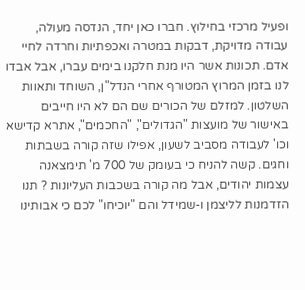ופעיל מרכזי בחילוץ. חברו כאן יחד, הנדסה מעולה, עבודה מדויקת, דבקות במטרה ואכפתיות וחרדה לחיי אדם. תכונות אשר היו מנת חלקנו בימים עברו, אבל אבדו לנו בזמן המרוץ המטורף אחרי הנדל"ן, השוחד ותאוות השלטון. למזלם של הכורים שם הם לא היו חייבים באישור של מועצות "הגדולים", "החכמים", אתרא קדישא וכו' לעבודה מסביב לשעון, אפילו שזה קורה בשבתות וחגים. קשה להניח כי בעומק של 700 מ' תימצאנה עצמות יהודים, אבל מה קורה בשכבות העליונות ? תנו הזדמנות לליצמן ו-שמידל והם "יוכיחו" לכם כי אבותינו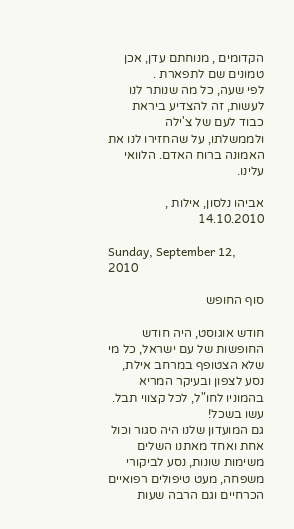הקדומים , מנוחתם עדן, אכן טמונים שם לתפארת .
לפי שעה, כל מה שנותר לנו לעשות, זה להצדיע ביראת כבוד לעם של צ'ילה ולממשלתו, על שהחזירו לנו את האמונה ברוח האדם. הלוואי עלינו.

אביהו נלסון, אילות , 14.10.2010

Sunday, September 12, 2010

סוף החופש

חודש אוגוסט, היה חודש החופשות של עם ישראל, כל מי שלא הצטופף במרחב אילת, נסע לצפון ובעיקר המריא בהמוניו לחו"ל, לכל קצווי תבל. עשו בשכל!
גם המועדון שלנו היה סגור וכול אחת ואחד מאתנו השלים משימות שונות, נסע לביקורי משפחה, מעט טיפולים רפואיים הכרחיים וגם הרבה שעות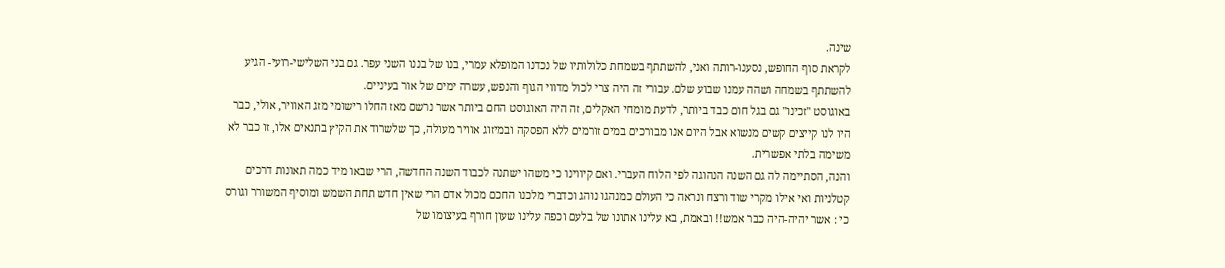שינה.
לקראת סוף החופש, נסענו-רותה ואני, להשתתף בשמחת כלולותיו של נכדנו המופלא עמרי, בנו של בננו השני עפר. גם בני השלישי-רועי- הגיע להשתתף בשמחה ושהה עמנו שבוע שלם. עבורי זה היה צרי לכול מדווי הגוף והנפש, עשרה ימים של אור בעיניים.
באוגוסט "זכינו" גם בגל חום כבד ביותר, לדעת מומחי האקלים, זה היה האוגוסט החם ביותר אשר נרשם מאז החלו רישומי מזג האוויר, אולי, כבר היו לנו קייצים קשים מנשוא אבל היום אנו מבורכים במים זורמים ללא הפסקה ובמיזוג אוויר מעולה, כך שלשרוד את הקיץ בתנאים אלו, זו כבר לא משימה בלתי אפשרית.
והנה, הסתיימה לה גם השנה הנהוגה לפי הלוח העברי. ואם קיווינו כי משהו ישתנה לכבוד השנה החדשה, הרי שבאו מיד כמה תאונות דרכים קטלניות ואי אילו מקרי שוד ורצח ונראה כי העולם כמנהגו נוהג וכדברי מלכנו החכם מכול אדם הרי שאין חדש תחת השמש ומוסיף המשורר וגורס כי : אשר יהיה-היה כבר אמש!! ובאמת, בא עלינו אתונו של בלעם וכפה עלינו שעון חורף בעיצומו של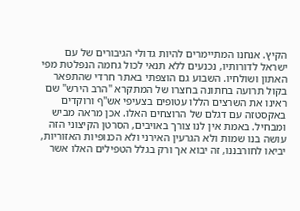הקיץ. אנחנו המתיימרים להיות גדולי הגיבורים של עם ישראל לדורותיו, נכנעים ללא תנאי לכול גחמה הנפלטת מפי האתון ושולחיו. השבוע גם הוצפתי באתר חרדי שהתפאר בקול תרועה בחתונה בחצרו של המתקרא "הרב הירש" שם ראינו את השרצים הללו עטופים בצעיפי אש"ף ורוקדים באקסטזה עם דגלם של הרוצחים האלו. אכן מראה מביש ומבחיל. באמת אין לנו צורך באויבים, הסרטן הקיצוני הזה עושה בנו שמות ולא הגרעין האירני ולא הכנופיות האזוריות, יביאו לחורבננו, זה יבוא אך ורק בגלל הטפילים האלו אשר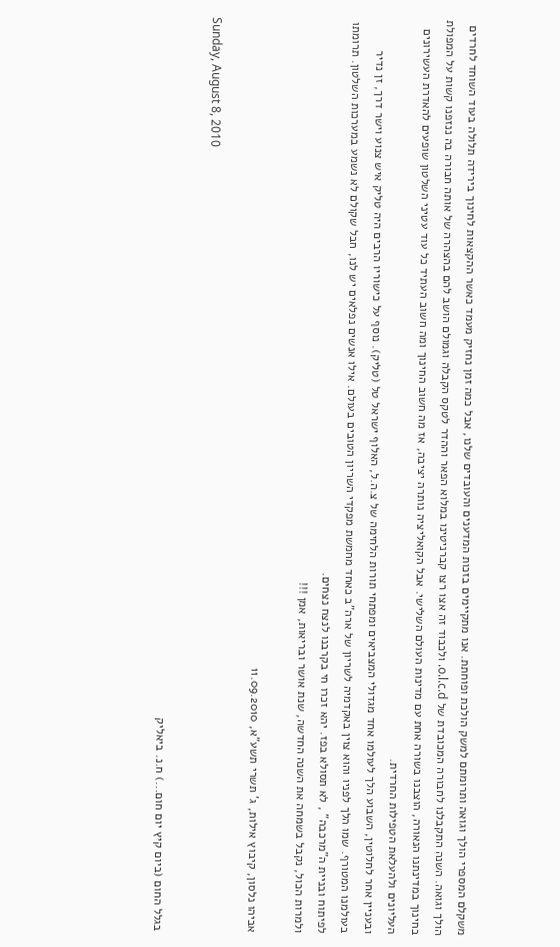משקלם המספרי הולך וגואה ותרומתם למשק הולכת ופוחתת. אנו מתקיימים בזכות המדענים והעובדים שלנו, אבל כמה זמן נחזיק מעמד כאשר ההקצאות לחינוך בירידה תלולה בעוד השוחד לחרדים הולך וגואה. השנה התקבלנו לחבורה המכובדת של o.l.c.d. ולכבוד זה אצו רצו קברניטינו במלוא הפאר וההדר לטקס הקבלה וגמולם הושב להם בהצהרה של אותה חבורה בה ננזפנו קשות על המפולת בחינוך במדינתנו הנאורה, הוצבנו בשורה אחת עם מדינות העולם השלישי. אבל הקואליציה נותרה יציבה, אז מה חשוב החינוך ומה חשוב העתיד כל עוד עטיני השלטון שופעים להאדרת העשירונים העליונים ולהעלאת הטפילות החרדית.
ובעניין אחר לחלוטין, השבוע הלך לעולמו אחד מגדולי המצביאים ומפתחי תורות הלחימה של צ.ה.ל, האלוף ישראל טל (טליק). נוסף על כישוריו הרבים היה טליק איש צנוע וישר דרך, זן נדיר בעולמנו המטורף. שמו הלך לפניו והוא צוין באקדמיה לשריון של ארה"ב כאחד מחמשת מפקדי השריון הטובים בעולם. אילו אנשים נפלאים יש לנו, חבל שקולם לא נשמע במערכות השלטון. תרומתו לפיתוח ובניית ה"מרכבה" , לא תסולא בפז. יהא זכרו חי בקרבנו לנצח נצחים.
ולמרות הכול, נקבל בשמחה את השנה החדשה, שנת אושר ובריאות, אמן !!!

אביהו נלסון, קיבוץ אילות, ג' תשרי תשע"א, 11.09.2010

Sunday, August 8, 2010

בגלל החום (ביום קיץ יום חום...) ח.נ. ביאליק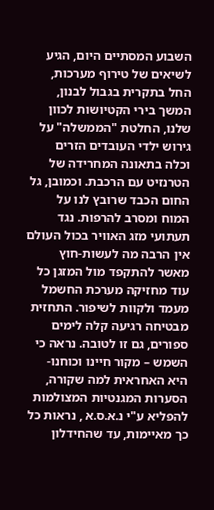השבוע המסתיים היום, הגיע לשיאים של טירוף מערכות, החל בתקרית בגבול לבנון, המשך בירי הקטיושות לכוון שלנו, החלטת "הממשלה" על גירוש ילדי העובדים הזרים וכלה בתאונה המחרידה של הטרנזיט עם הרכבת. וכמובן, גל החום הכבד שרובץ לנו על המוח ומסרב להרפות. נגד תעתועי מזג האוויר בכול העולם אין הרבה מה לעשות-חוץ מאשר להתקפד מול המזגן כל עוד מחזיקה מערכת החשמל מעמד ולקוות לשיפור. התחזית מבטיחה רגיעה קלה לימים ספורים, גם זו לטובה. נראה כי השמש – מקור חיינו וכוחנו- היא האחראית למה שקורה, הסערות המגנטיות המצולמות להפליא ע"י נ.א.ס.א , נראות כל כך מאיימות, עד שהחידלון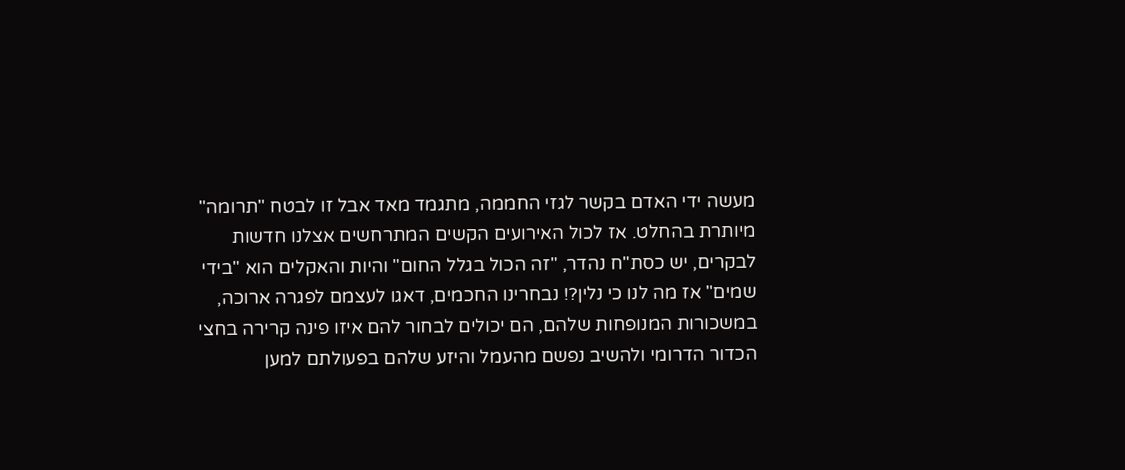מעשה ידי האדם בקשר לגזי החממה, מתגמד מאד אבל זו לבטח "תרומה" מיותרת בהחלט. אז לכול האירועים הקשים המתרחשים אצלנו חדשות לבקרים, יש כסת"ח נהדר, "זה הכול בגלל החום" והיות והאקלים הוא "בידי שמים" אז מה לנו כי נלין?! נבחרינו החכמים, דאגו לעצמם לפגרה ארוכה, במשכורות המנופחות שלהם, הם יכולים לבחור להם איזו פינה קרירה בחצי הכדור הדרומי ולהשיב נפשם מהעמל והיזע שלהם בפעולתם למען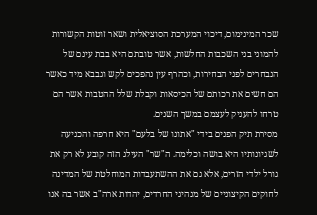שכר המינימום, דיכוי המערכת הסוציאלית ושאר זוטות הקשורות להמוני בני השכבות החלשות, אשר טובתם היא בבת עינם של הנבחרים לפני הבחירות, וכהרף עין נהפכים לקש וגבבא מיד כאשר הם חשים את רכותם של הכיסאות וקבלת שלל ההטבות אשר הם טרחו להעניק לעצמם במשך השנים.
מסירת תיק הפנים בידי "אתונו של בלעם" היא חרפה והכניעה לשגיונותיו היא בושה וכלימה. ה"שר" העילג הזה קובע לא רק את גורל ילדי הזרים, אלא גם את ההשתעבדות המוחלטת של המדינה לחוקים הקיצוניים של מנהיגי החרדים, יהדות ארה"ב אשר בה אנו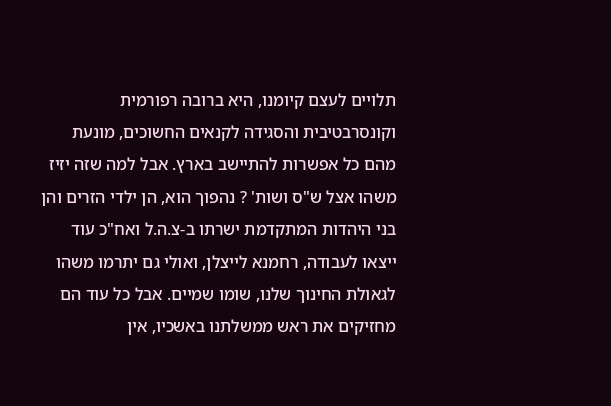תלויים לעצם קיומנו, היא ברובה רפורמית וקונסרבטיבית והסגידה לקנאים החשוכים, מונעת מהם כל אפשרות להתיישב בארץ. אבל למה שזה יזיז משהו אצל ש"ס ושות' ? נהפוך הוא, הן ילדי הזרים והן בני היהדות המתקדמת ישרתו ב-צ.ה.ל ואח"כ עוד ייצאו לעבודה, רחמנא לייצלן, ואולי גם יתרמו משהו לגאולת החינוך שלנו, שומו שמיים. אבל כל עוד הם מחזיקים את ראש ממשלתנו באשכיו, אין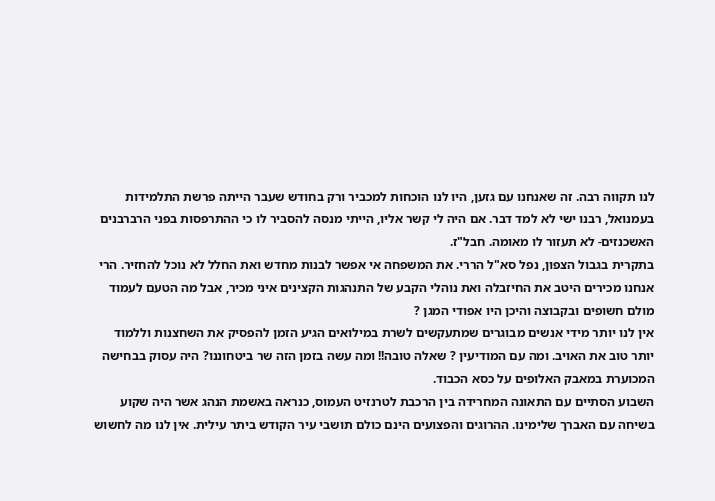לנו תקווה רבה. זה שאנחנו עם גזען, היו לנו הוכחות למכביר ורק בחודש שעבר הייתה פרשת התלמידות בעמנואל, רבנו ישי לא למד דבר. אם היה לי קשר אליו, הייתי מנסה להסביר לו כי ההתרפסות בפני הרברבנים האשכנזים- לא תעזור לו מאומה. חבל"ז.
בתקרית בגבול הצפון, נפל סא"ל הררי. את המשפחה אי אפשר לבנות מחדש ואת החלל לא נוכל להחזיר. הרי אנחנו מכירים היטב את החיזבלה ואת נוהלי הקבע של התנהגות הקצינים איני מכיר, אבל מה הטעם לעמוד מולם חשופים ובקבוצה והיכן היו אפודי המגן ?
אין לנו יותר מידי אנשים מבוגרים שמתעקשים לשרת במילואים הגיע הזמן להפסיק את השחצנות וללמוד יותר טוב את האויב. ומה עם המודיעין ? שאלה טובה!! ומה עשה בזמן הזה שר ביטחוננו? היה עסוק בבחישה המכוערת במאבק האלופים על כסא הכבוד.
השבוע הסתיים עם התאונה המחרידה בין הרכבת לטרנזיט העמוס, כנראה באשמת הנהג אשר היה שקוע בשיחה עם האברך שלימינו. ההרוגים והפצועים הינם כולם תושבי עיר הקודש ביתר עילית. אין לנו מה לחשוש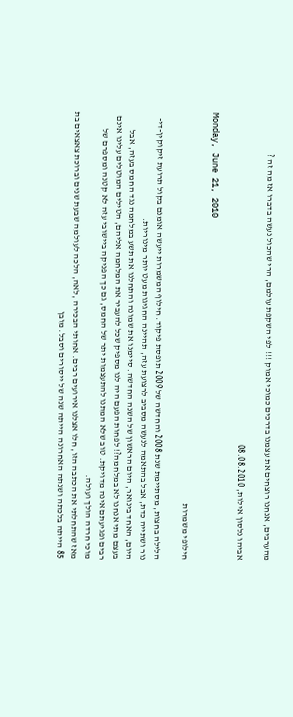מהערבים, אנחנו רוצחים את עצמנו בדרכים כמוכי אמוק !!! לפי השקפת עולמם, הרי שהכול נעשה בדברו אז מה זה ?

אביהו נלסון אילות, 08.08.2010

Monday, June 21, 2010

חילופי משמרות

הלילה בחצות, מסתיימת שנת 2008 והחדשה של 2009 תופסת פיקוד. חילוף המשמרות ייעשה אומנם בקול תרועת זיקוקין-די-נור ושתייה כדת, אבל בהתאמה לנעשה מסביב לרצועת עזה, תהיינה החגיגות מעט יותר מינוריות.
היום, האחד בינואר, היום הראשון של השנה החדשה. סיימנו את שמונה והתחלנו את תשע במלחמה נגד החמס בעזה, אבל בעצם מתי אנחנו לא במלחמה?! לפחות הפעם היה לנו מספיק שכל להעביר את המלחמה אליהם, הטילים המוטלים עלינו אינם רבים ופגיעתם אינה מדויקת. טוב שלא המתנו להתעצמות יתר של החמס, גם כך הפניקה ביישובי עזה לא קטנה ומספרם של מוכי חרדה הולך ועולה.
מאז שהתחלתי את הכתבה הזו, חלו אצלנו אירועים רבים. אחותי הבכירה ,לאה, הלכה לעולמה שבעת שנים וברוכת צאצאים בת 85 הייתה בלכתה ושנתה האחרונה הייתה שנה של ייסורים וסבל. מובן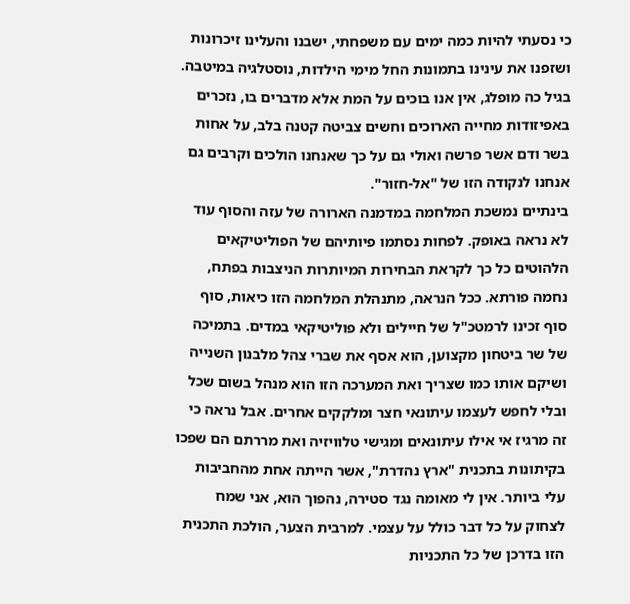כי נסעתי להיות כמה ימים עם משפחתי, ישבנו והעלינו זיכרונות ושזפנו את עינינו בתמונות החל מימי הילדות, נוסטלגיה במיטבה. בגיל כה מופלג, אין אנו בוכים על המת אלא מדברים בו, נזכרים באפיזודות מחייה הארוכים וחשים צביטה קטנה בלב, על אחות בשר ודם אשר פרשה ואולי גם על כך שאנחנו הולכים וקרבים גם אנחנו לנקודה הזו של "אל-חזור".
בינתיים נמשכת המלחמה במדמנה הארורה של עזה והסוף עוד לא נראה באופק. לפחות נסתמו פיותיהם של הפוליטיקאים הלהוטים כל כך לקראת הבחירות המיותרות הניצבות בפתח, נחמה פורתא. ככל הנראה, מתנהלת המלחמה הזו כיאות, סוף סוף זכינו לרמטכ"ל של חיילים ולא פוליטיקאי במדים. בתמיכה של שר ביטחון מקצוען, הוא אסף את שברי צהל מלבנון השנייה ושיקם אותו כמו שצריך ואת המערכה הזו הוא מנהל בשום שכל ובלי לחפש לעצמו עיתונאי חצר ומלקקים אחרים. אבל נראה כי זה מרגיז אי אילו עיתונאים ומגישי טלוויזיה ואת מררתם הם שפכו בקיתונות בתכנית "ארץ נהדרת", אשר הייתה אחת מהחביבות עלי ביותר. אין לי מאומה נגד סטירה, נהפוך הוא, אני שמח לצחוק על כל דבר כולל על עצמי. למרבית הצער, הולכת התכנית הזו בדרכן של כל התכניות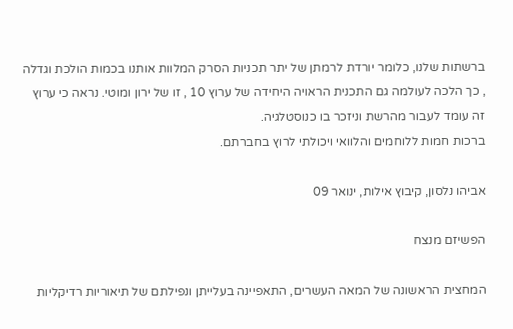ברשתות שלנו, כלומר יורדת לרמתן של יתר תכניות הסרק המלוות אותנו בכמות הולכת וגדלה , כך הלכה לעולמה גם התכנית הראויה היחידה של ערוץ 10 , זו של ירון ומוטי. נראה כי ערוץ זה עומד לעבור מהרשת וניזכר בו כנוסטלגיה.
ברכות חמות ללוחמים והלוואי ויכולתי לרוץ בחברתם.

אביהו נלסון, קיבוץ אילות, ינואר 09

הפשיזם מנצח

המחצית הראשונה של המאה העשרים, התאפיינה בעלייתן ונפילתם של תיאוריות רדיקליות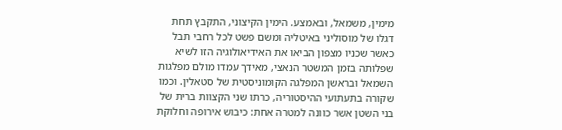מימין, משמאל, ובאמצע. הימין הקיצוני, התקבץ תחת דגלו של מוסוליני באיטליה ומשם פשט לכל רחבי תבל כאשר שכניו מצפון הביאו את האידיאולוגיה הזו לשיא שפלותה בזמן המשטר הנאצי, מאידך עמדו מולם מפלגות השמאל ובראשן המפלגה הקומוניסטית של סטאלין. וכמו שקורה בתעתועי ההיסטוריה, כרתו שני הקצוות ברית של בני השטן אשר כוונה למטרה אחת: כיבוש אירופה וחלוקת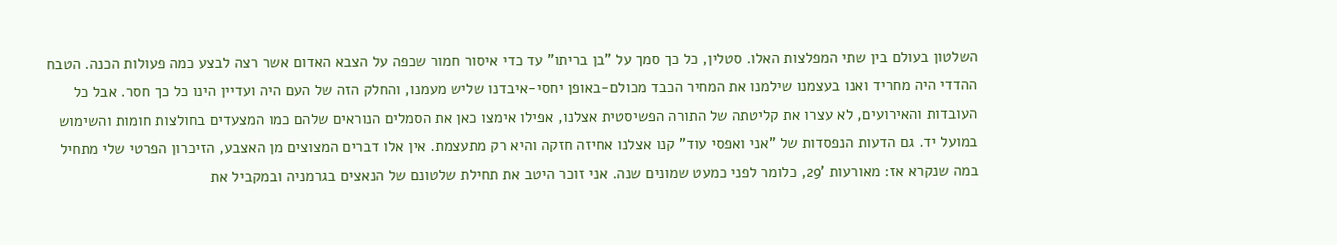השלטון בעולם בין שתי המפלצות האלו. סטלין, כל כך סמך על "בן בריתו" עד כדי איסור חמור שכפה על הצבא האדום אשר רצה לבצע כמה פעולות הכנה. הטבח ההדדי היה מחריד ואנו בעצמנו שילמנו את המחיר הכבד מכולם-באופן יחסי-איבדנו שליש מעמנו, והחלק הזה של העם היה ועדיין הינו כל כך חסר. אבל כל העובדות והאירועים, לא עצרו את קליטתה של התורה הפשיסטית אצלנו, אפילו אימצו כאן את הסמלים הנוראים שלהם כמו המצעדים בחולצות חומות והשימוש במועל יד. גם הדעות הנפסדות של "אני ואפסי עוד" קנו אצלנו אחיזה חזקה והיא רק מתעצמת. אין אלו דברים המצוצים מן האצבע, הזיכרון הפרטי שלי מתחיל במה שנקרא אז: מאורעות '29, כלומר לפני כמעט שמונים שנה. אני זוכר היטב את תחילת שלטונם של הנאצים בגרמניה ובמקביל את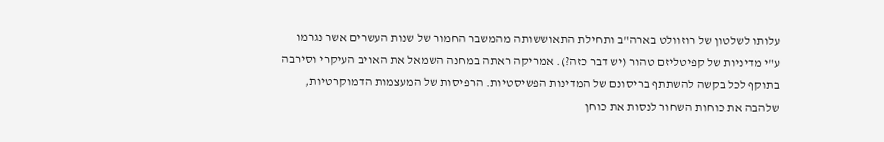עלותו לשלטון של רוזוולט בארה"ב ותחילת התאוששותה מהמשבר החמור של שנות העשרים אשר נגרמו ע"י מדיניות של קפיטליזם טהור (יש דבר כזה?). אמריקה ראתה במחנה השמאל את האויב העיקרי וסירבה בתוקף לכל בקשה להשתתף בריסונם של המדינות הפשיסטיות. הרפיסות של המעצמות הדמוקרטיות, שלהבה את כוחות השחור לנסות את כוחן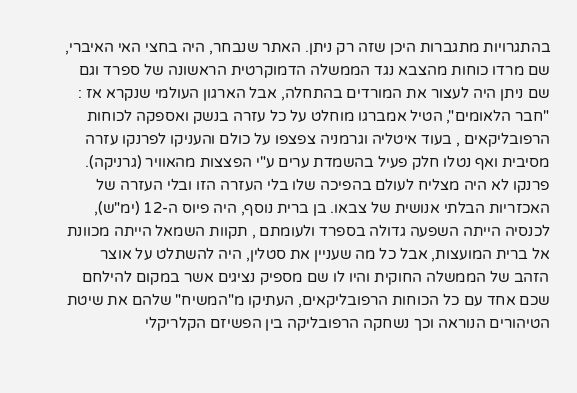בהתגרויות מתגברות היכן שזה רק ניתן. האתר שנבחר, היה בחצי האי האיברי, שם מרדו כוחות מהצבא נגד הממשלה הדמוקרטית הראשונה של ספרד וגם שם ניתן היה לעצור את המורדים בהתחלה, אבל הארגון העולמי שנקרא אז : "חבר הלאומים", הטיל אמברגו מוחלט על כל עזרה בנשק ואספקה לכוחות הרפובליקאים , בעוד איטליה וגרמניה צפצפו על כולם והעניקו לפרנקו עזרה מסיבית ואף נטלו חלק פעיל בהשמדת ערים ע"י הפצצות מהאוויר (גרניקה). פרנקו לא היה מצליח לעולם בהפיכה שלו בלי העזרה הזו ובלי העזרה של האכזריות הבלתי אנושית של צבאו. בן ברית נוסף, היה פיוס ה-12 (ימ"ש), לכנסיה הייתה השפעה גדולה בספרד ולעומתם , תקוות השמאל הייתה מכוונת אל ברית המועצות, אבל כל מה שעניין את סטלין, היה להשתלט על אוצר הזהב של הממשלה החוקית והיו לו שם מספיק נציגים אשר במקום להילחם שכם אחד עם כל הכוחות הרפובליקאים, העתיקו מ"המשיח" שלהם את שיטת הטיהורים הנוראה וכך נשחקה הרפובליקה בין הפשיזם הקלריקלי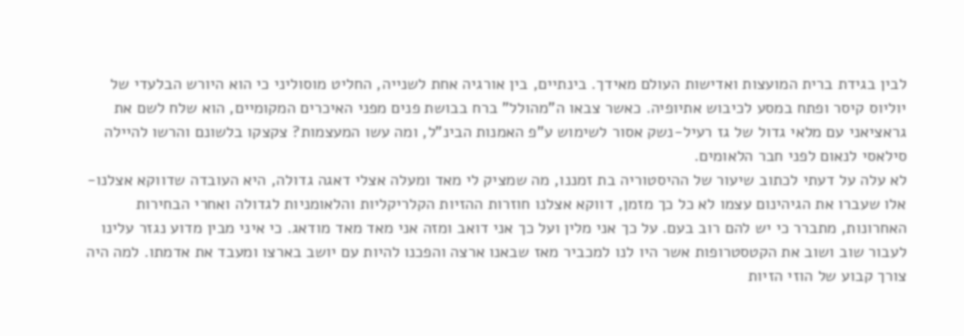לבין בגידת ברית המועצות ואדישות העולם מאידך. בינתיים, בין אורגיה אחת לשנייה, החליט מוסוליני כי הוא היורש הבלעדי של יוליוס קיסר ופתח במסע לכיבוש אתיופיה. כאשר צבאו ה"מהולל" ברח בבושת פנים מפני האיכרים המקומיים, הוא שלח לשם את גראציאני עם מלאי גדול של גז רעיל-נשק אסור לשימוש ע"פ האמנות הבינ"ל, ומה עשו המעצמות? צקצקו בלשונם והרשו להיילה סילאסי לנאום לפני חבר הלאומים.
לא עלה על דעתי לכתוב שיעור של ההיסטוריה בת זמננו, מה שמציק לי מאד ומעלה אצלי דאגה גדולה, היא העובדה שדווקא אצלנו-אלו שעברו את הגיהינום עצמו לא כל כך מזמן, דווקא אצלנו חוזרות ההזיות הקלריקליות והלאומניות לגדולה ואחרי הבחירות האחרונות, מתברר כי יש להם רוב בעם. על כך אני מלין ועל כך אני דואב ומזה אני מאד מאד מודאג. כי איני מבין מדוע נגזר עלינו לעבור שוב ושוב את הקטסטרופות אשר היו לנו למכביר מאז שבאנו ארצה והפכנו להיות עם יושב בארצו ומעבד את אדמתו. למה היה צורך קבוע של הוזי הזיות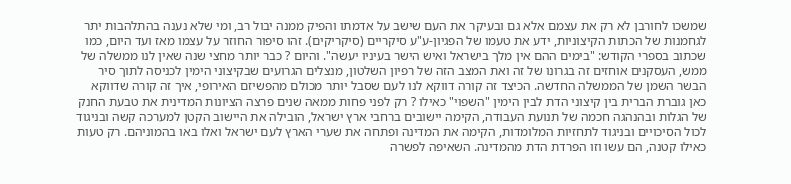שמשכו לחורבן לא רק את עצמם אלא גם ובעיקר את העם שישב על אדמתו והפיק ממנה יבול רב, ומי שלא נענה בהתלהבות יתר לגחמנות של הכתות הקיצוניות, ידע את טעמו של הפגיון-ע"ע סיקריים (סיקריקים). זהו סיפור החוזר על עצמו מאז ועד היום, כמו שכתוב בספרי הקודש: "בימים ההם אין מלך בישראל ואיש הישר בעיניו יעשה". והיום ? כבר יותר מחצי שנה שאין לנו ממשלה של ממש, העסקנים אוחזים זה בגרונו של זה ואת המצב הזה של רפיון השלטון, מנצלים הגרועים שבקיצוני הימין לכניסה לתוך סיר הבשר השמן של הממשלה החדשה. הכיצד זה קורה דווקא לנו לעם שסבל יותר מכולם מהפשיזם האירופי, איך זה קורה שדווקא כאן גוברת הברית בין קיצוני הדת לבין הימין "השפוי" כאילו ? רק לפני פחות ממאה שנים פרצה הציונות המדינית את טבעת החנק של הגלות ובהנהגה חכמה של תנועת העבודה, הקימה יישובים ברחבי ארץ ישראל, הובילה את היישוב הקטן למערכה קשה ובניגוד לכול הסיכויים ובניגוד לתחזיות המלומדות, הקימה את המדינה ופתחה את שערי הארץ לעם ישראל ואלו באו בהמוניהם. רק טעות כאילו קטנה, הם עשו וזו הפרדת הדת מהמדינה. השאיפה לפשרה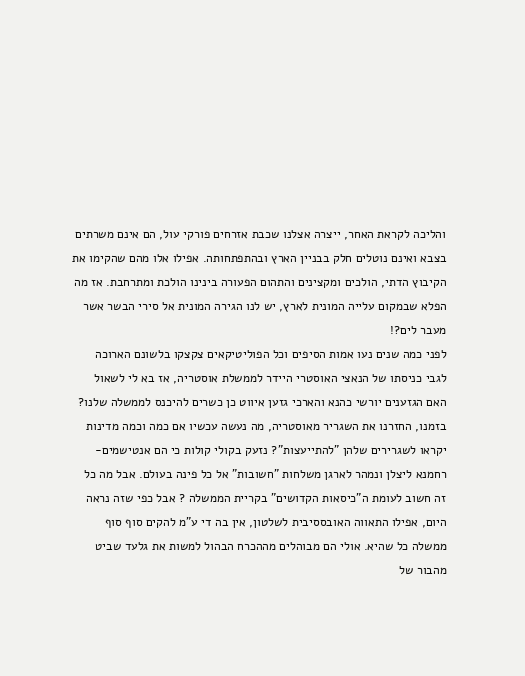והליכה לקראת האחר, ייצרה אצלנו שכבת אזרחים פורקי עול, הם אינם משרתים בצבא ואינם נוטלים חלק בבניין הארץ ובהתפתחותה. אפילו אלו מהם שהקימו את הקיבוץ הדתי, הולכים ומקצינים והתהום הפעורה בינינו הולכת ומתרחבת. אז מה הפלא שבמקום עלייה המונית לארץ, יש לנו הגירה המונית אל סירי הבשר אשר מעבר לים?!
לפני כמה שנים נעו אמות הסיפים וכל הפוליטיקאים צקצקו בלשונם הארוכה לגבי כניסתו של הנאצי האוסטרי היידר לממשלת אוסטריה, אז בא לי לשאול האם הגזענים יורשי כהנא והארכי גזען איווט כן כשרים להיכנס לממשלה שלנו? בזמנו, החזרנו את השגריר מאוסטריה, מה נעשה עכשיו אם כמה וכמה מדינות יקראו לשגרירים שלהן "להתייעצות"? נזעק בקולי קולות כי הם אנטישמים-רחמנא ליצלן ונמהר לארגן משלחות "חשובות" אל כל פינה בעולם. אבל מה כל זה חשוב לעומת ה"כיסאות הקדושים" בקריית הממשלה ? אבל כפי שזה נראה היום, אפילו התאווה האובססיבית לשלטון, אין בה די ע"מ להקים סוף סוף ממשלה כל שהיא. אולי הם מבוהלים מההכרח הבהול למשות את גלעד שביט מהבור של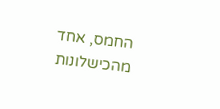החמס, אחד מהכישלונות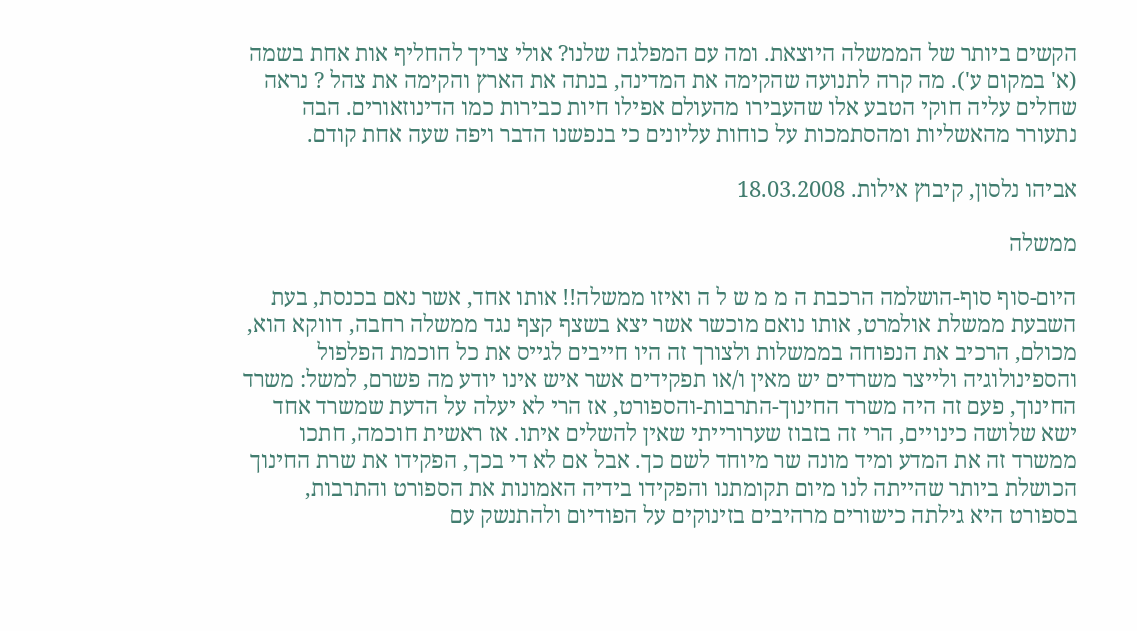הקשים ביותר של הממשלה היוצאת. ומה עם המפלגה שלנו? אולי צריך להחליף אות אחת בשמה (א' במקום ע'). מה קרה לתנועה שהקימה את המדינה, בנתה את הארץ והקימה את צהל ? נראה שחלים עליה חוקי הטבע אלו שהעבירו מהעולם אפילו חיות כבירות כמו הדינוזאורים. הבה נתעורר מהאשליות ומהסתמכות על כוחות עליונים כי בנפשנו הדבר ויפה שעה אחת קודם.

אביהו נלסון, קיבוץ אילות. 18.03.2008

ממשלה

היום-סוף סוף-הושלמה הרכבת ה מ מ ש ל ה ואיזו ממשלה!! אותו אחד, אשר נאם בכנסת, בעת השבעת ממשלת אולמרט, אותו נואם מוכשר אשר יצא בשצף קצף נגד ממשלה רחבה, דווקא הוא, מכולם, הרכיב את הנפוחה בממשלות ולצורך זה היו חייבים לגייס את כל חוכמת הפלפול והספינולוגיה ולייצר משרדים יש מאין ו/או תפקידים אשר איש אינו יודע מה פשרם, למשל: משרד החינוך, פעם זה היה משרד החינוך-התרבות-והספורט, אז הרי לא יעלה על הדעת שמשרד אחד ישא שלושה כינויים, הרי זה בזבוז שערורייתי שאין להשלים איתו. אז ראשית חוכמה, חתכו ממשרד זה את המדע ומיד מונה שר מיוחד לשם כך. אבל אם לא די בכך, הפקידו את שרת החינוך הכושלת ביותר שהייתה לנו מיום תקומתנו והפקידו בידיה האמונות את הספורט והתרבות, בספורט היא גילתה כישורים מרהיבים בזינוקים על הפודיום ולהתנשק עם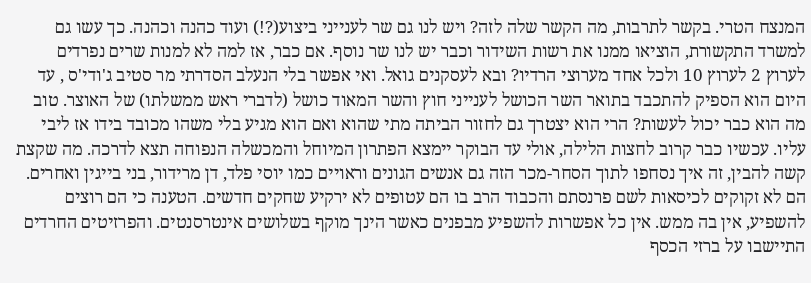המנצח הטרי. בקשר לתרבות, מה הקשר שלה לזה? ויש לנו גם שר לענייני ביצוע(?!) ועוד כהנה וכהנה. כך עשו גם למשרד התקשורת, הוציאו ממנו את רשות השידור וכבר יש לנו שר נוסף. אם כבר, אז למה לא למנות שרים נפרדים לערוץ 2 לערוץ 10 ולכל אחד מערוצי הרדיו? ובא לעסקנים גואל. ואי אפשר בלי הנעלב הסדרתי מר סטיב ג'ודי'ס , עד היום הוא הספיק להתכבד בתואר השר הכושל לענייני חוץ והשר המאוד כושל (לדברי ראש ממשלתו) של האוצר. טוב מה הוא כבר יכול לעשות? הרי הוא יצטרך גם לחזור הביתה מתי שהוא ואם הוא מגיע בלי משהו מכובד בידו אז ליבי עליו. עכשיו כבר קרוב לחצות הלילה, אולי עד הבוקר יימצא הפתרון המיוחל והמכשלה הנפוחה תצא לדרכה. מה שקצת קשה להבין, זה איך נסחפו לתוך הסחר-מכר הזה גם אנשים הגונים וראויים כמו יוסי פלד, דן מרידור, בני בייגין ואחרים. הם לא זקוקים לכיסאות לשם פרנסתם והכבוד הרב בו הם עטופים לא ירקיע שחקים חדשים. הטענה כי הם רוצים להשפיע, אין בה ממש. אין כל אפשרות להשפיע מבפנים כאשר הינך מוקף בשלושים אינטרסנטים. והפרזיטים החרדים התיישבו על ברזי הכסף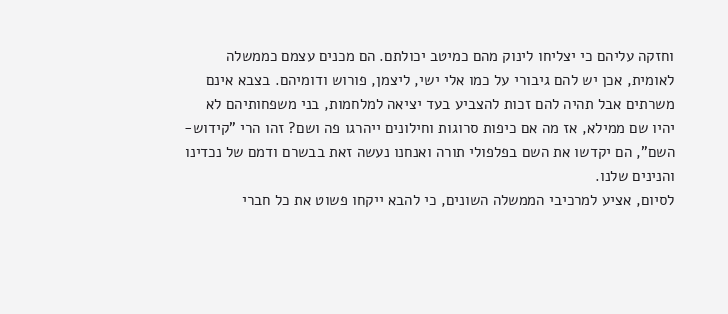וחזקה עליהם כי יצליחו לינוק מהם כמיטב יכולתם. הם מכנים עצמם כממשלה לאומית, אכן יש להם גיבורי על כמו אלי ישי, ליצמן, פורוש ודומיהם. בצבא אינם משרתים אבל תהיה להם זכות להצביע בעד יציאה למלחמות, בני משפחותיהם לא יהיו שם ממילא, אז מה אם כיפות סרוגות וחילונים ייהרגו פה ושם? זהו הרי "קידוש-השם", הם יקדשו את השם בפלפולי תורה ואנחנו נעשה זאת בבשרם ודמם של נכדינו והנינים שלנו.
לסיום, אציע למרכיבי הממשלה השונים, כי להבא ייקחו פשוט את כל חברי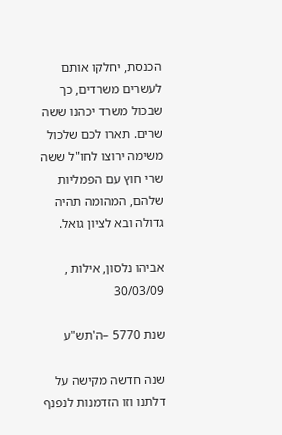הכנסת, יחלקו אותם לעשרים משרדים, כך שבכול משרד יכהנו ששה שרים. תארו לכם שלכול משימה ירוצו לחו"ל ששה שרי חוץ עם הפמליות שלהם, המהומה תהיה גדולה ובא לציון גואל.

אביהו נלסון, אילות , 30/03/09

שנת 5770 –ה'תש"ע

שנה חדשה מקישה על דלתנו וזו הזדמנות לנפנף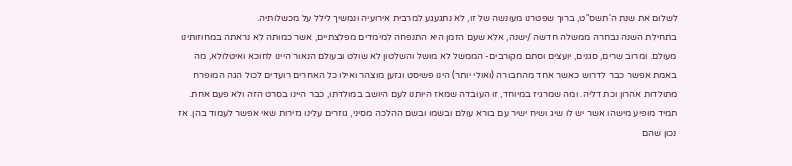לשלום את שנת ה'תשס"ט, ברוך שפטרנו מעונשה של זו, לא נתגעגע למרבית אירועיה ונמשיך לילל על מכשלותיה.
בתחילת השנה נבחרה ממשלה חדשה /ישנה, אלא שעם הזמן היא התנפחה למימדים מפלצתיים, אשר כמותה לא נראתה במחוזותינו מעולם. ומרוב שרים, סגנים, יועצים וסתם מקורבים- הממשל לא מושל והשלטון לא שולט ובעולם הנאור היינו לחוכא ואיטלולא, מה באמת אפשר כבר לדרוש כאשר אחד מהחבורה (ואולי יותר) הינו פשיסט וגזען מוצהר ואילו כל האחרים רועדים לכול הגה המופרח מתולדות אהרון וכת דליה. ומה שמרגיז במיוחד, זו העובדה שמאז היותנו לעם היושב במולדתו, כבר היינו בסרט הזה ולא פעם אחת. תמיד מופיע מישהו אשר יש לו שיג ושיח ישיר עם בורא עולם ובשמו ובשם ההלכה מסיני, גוזרים עלינו גזירות שאי אפשר לעמוד בהן. אז נכון שהם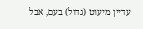עדיין מיעוט (גדול) בעם, אבל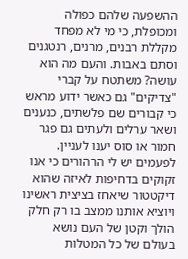ההשפעה שלהם כפולה ומכופלת, כי מי לא מפחד מקללת רבנים, מרנים, רנטגנים וסתם באבות. והעם מה הוא עושה? משתטח על קברי "צדיקים" גם כאשר ידוע מראש כי קבורים שם פלשתים, כנענים ושאר ערלים ולעתים גם פגר חמור או סוס יענו לעניין. לפעמים יש לי הרהורים כי אנו זקוקים בדחיפות לאיזה שהוא דיקטטור שיאחז בציצית ראשינו ויוציא אותנו ממצב בו רק חלק הולך וקטן של העם נושא בעולם של כל המטלות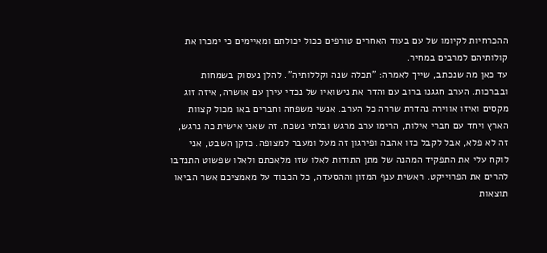ההכרחיות לקיומו של עם בעוד האחרים טורפים ככול יכולתם ומאיימים כי ימכרו את קולותיהם למרבים במחיר.
עד כאן מה שנכתב, שייך לאמרה: "תכלה שנה וקללותיה". להלן נעסוק בשמחות ובברכות. הערב חגגנו ברוב עם והדר את נישואיו של נכדי עירן עם אושרה, איזה זוג מקסים ואיזו אווירה נהדרת שררה כל הערב. אנשי משפחה וחברים באו מכול קצוות הארץ ויחד עם חברי אילות, הרימו ערב מרגש ובלתי נשכח. זה שאני אישית כה נרגש, זה לא פלא, אבל לקבל כזו אהבה ופירגון זה מעל ומעבר למצופה. כזקן השבט, אני לוקח עלי את התפקיד המהנה של מתן התודות לאלו שזו מלאכתם ולאלו שפשוט התנדבו להרים את הפרוייקט. ראשית ענף המזון וההסעדה, כל הכבוד על מאמציכם אשר הביאו תוצאות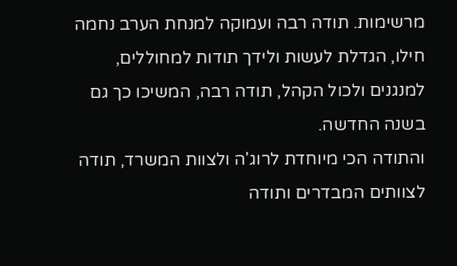מרשימות. תודה רבה ועמוקה למנחת הערב נחמה חילו, הגדלת לעשות ולידך תודות למחוללים, למנגנים ולכול הקהל, תודה רבה, המשיכו כך גם בשנה החדשה.
והתודה הכי מיוחדת לרוג'ה ולצוות המשרד, תודה לצוותים המבדרים ותודה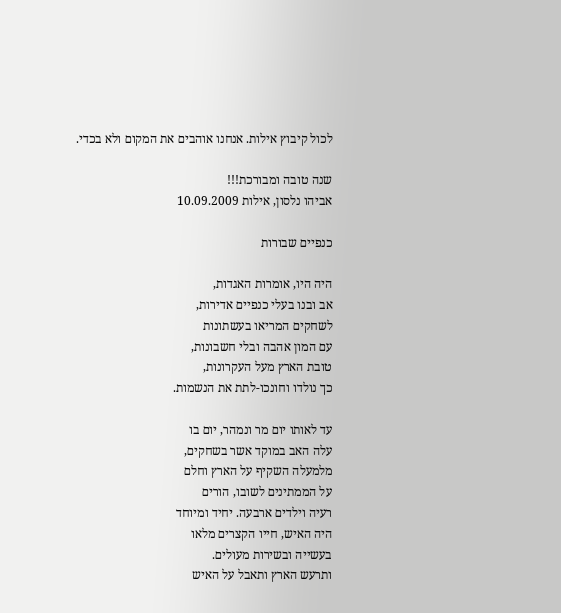לכול קיבוץ אילות. אנחנו אוהבים את המקום ולא בכדי.

שנה טובה ומבורכת!!!
אביהו נלסון, אילות 10.09.2009

כנפיים שבורות

היה היו, אומרות האגדות,
אב ובנו בעלי כנפיים אדירות,
לשחקים המריאו בעשתונות
עם המון אהבה ובלי חשבונות,
טובת הארץ מעל העקרונות,
כך נולדו וחונכו-לתת את הנשמות.

עד לאותו יום מר ונמהר, יום בו
עלה האב במוקד אשר בשחקים,
מלמעלה השקיף על הארץ וחלם
על הממתינים לשובו, הורים
רעיה וילדים ארבעה. יחיד ומיוחד
היה האיש, חייו הקצרים מלאו
בעשייה ובשירות מעולים.
ותרעש הארץ ותאבל על האיש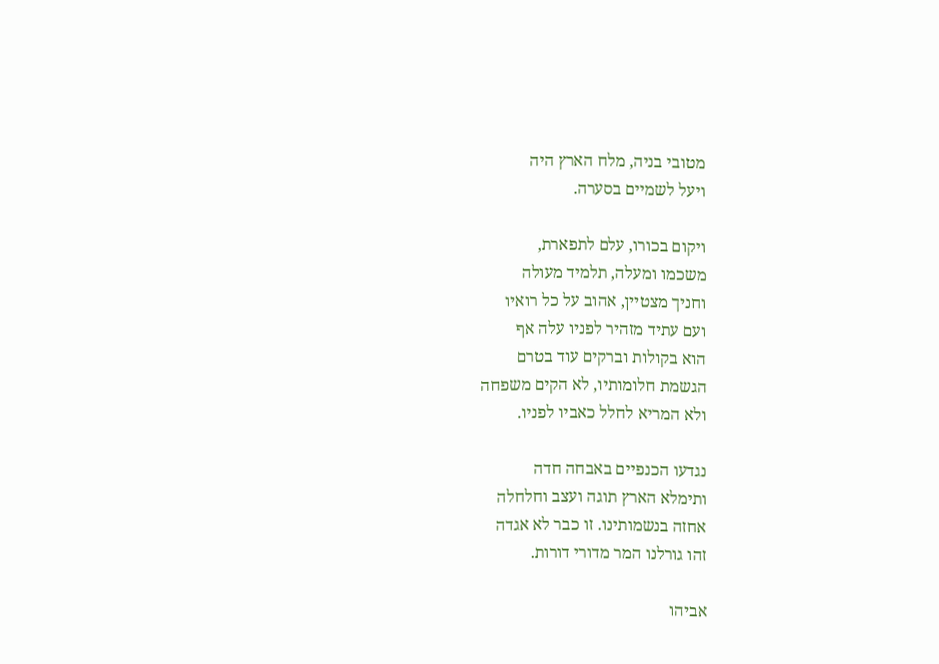מטובי בניה, מלח הארץ היה
ויעל לשמיים בסערה.

ויקום בכורו, עלם לתפארת,
משכמו ומעלה, תלמיד מעולה
וחניך מצטיין, אהוב על כל רואיו
ועם עתיד מזהיר לפניו עלה אף
הוא בקולות וברקים עוד בטרם
הגשמת חלומותיו, לא הקים משפחה
ולא המריא לחלל כאביו לפניו.

נגדעו הכנפיים באבחה חדה
ותימלא הארץ תוגה ועצב וחלחלה
אחזה בנשמותינו. זו כבר לא אגדה
זהו גורלנו המר מדורי דורות.

אביהו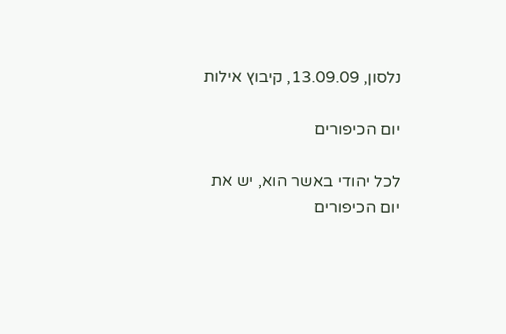נלסון, 13.09.09, קיבוץ אילות

יום הכיפורים

לכל יהודי באשר הוא, יש את יום הכיפורים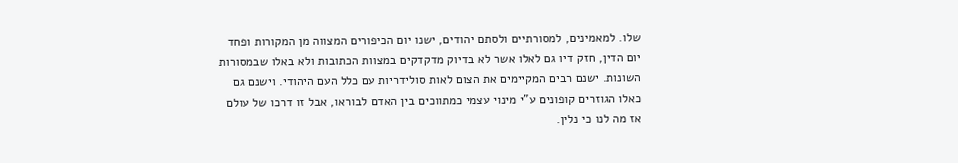שלו. למאמינים, למסורתיים ולסתם יהודים, ישנו יום הכיפורים המצווה מן המקורות ופחד יום הדין, חזק דיו גם לאלו אשר לא בדיוק מדקדקים במצוות הכתובות ולא באלו שבמסורות השונות. ישנם רבים המקיימים את הצום לאות סולידריות עם כלל העם היהודי. וישנם גם כאלו הגוזרים קופונים ע"י מינוי עצמי כמתווכים בין האדם לבוראו, אבל זו דרכו של עולם אז מה לנו כי נלין.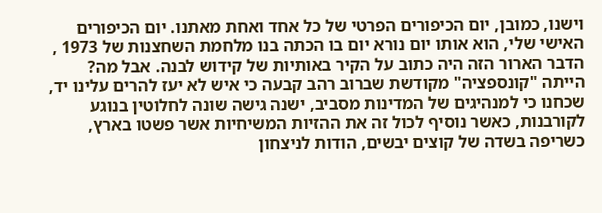וישנו, כמובן, יום הכיפורים הפרטי של כל אחד ואחת מאתנו. יום הכיפורים האישי שלי, הוא אותו יום נורא יום בו הכתה בנו מלחמת השחצנות של 1973 , הדבר הארור הזה היה כתוב על הקיר באותיות של קידוש לבנה. אבל מה? הייתה "קונספציה" מקודשת שברוב רהב קבעה כי איש לא יעז להרים עלינו יד, שכחנו כי למנהיגים של המדינות מסביב, ישנה גישה שונה לחלוטין בנוגע לקורבנות, כאשר נוסיף לכול זה את ההזיות המשיחיות אשר פשטו בארץ, כשריפה בשדה של קוצים יבשים, הודות לניצחון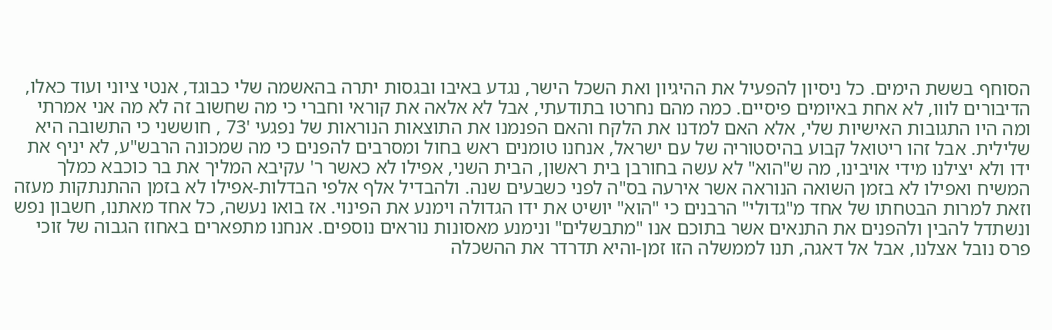הסוחף בששת הימים. כל ניסיון להפעיל את ההיגיון ואת השכל הישר, נגדע באיבו ובגסות יתרה בהאשמה שלי כבוגד, אנטי ציוני ועוד כאלו, הדיבורים לווו, לא אחת באיומים פיסיים. כמה מהם נחרטו בתודעתי, אבל לא אלאה את קוראי וחברי כי מה שחשוב זה לא מה אני אמרתי ומה היו התגובות האישיות שלי, אלא האם למדנו את הלקח והאם הפנמנו את התוצאות הנוראות של נפגעי '73 , חוששני כי התשובה היא שלילית. אבל זהו ריטואל קבוע בהיסטוריה של עם ישראל, אנחנו טומנים ראש בחול ומסרבים להפנים כי מה שמכונה הרבש"ע, לא יניף את ידו ולא יצילנו מידי אויבינו, מה ש"הוא" לא עשה בחורבן בית ראשון, הבית השני, אפילו לא כאשר ר' עקיבא המליך את בר כוכבא כמלך המשיח ואפילו לא בזמן השואה הנוראה אשר אירעה בס"ה לפני כשבעים שנה. ולהבדיל אלף אלפי הבדלות-אפילו לא בזמן ההתנתקות מעזה וזאת למרות הבטחתו של אחד מ"גדולי" הרבנים כי "הוא" יושיט את ידו הגדולה וימנע את הפינוי. אז בואו נעשה, כל אחד מאתנו, חשבון נפש ונשתדל להבין ולהפנים את התנאים אשר בתוכם אנו "מתבשלים" ונימנע מאסונות נוראים נוספים. אנחנו מתפארים באחוז הגבוה של זוכי פרס נובל אצלנו, אבל אל דאגה, תנו לממשלה הזו זמן-והיא תדרדר את ההשכלה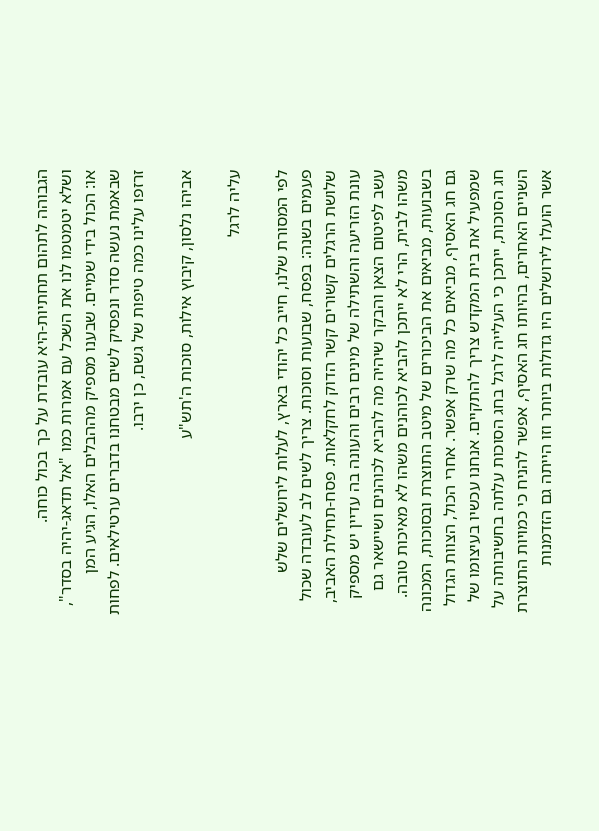הגבוהה לתהום תחתיות-היא עובדת על כך בכול כוחה.
ושלא יטמטמו לנו את השכל עם אמרות כמו "אל תדאג-יהיה בסדר", או: הכול בידי שמיים. שבענו מספיק מההבלים האלו, הגיע המן שבאמת נעשה סדר ונפסיק לשים מבטחנו בדברים ערטילאים. לפחות זרזפו עלינו כמה טיפות של גשם, כן ירבו.

אביהו נלסון, קיבוץ אילות, סוכות ה'תש"ע

עליה לרגל

לפי המסורת שלנו, חייב כל יהודי בארץ, לעלות לירושלים שלש פעמים בשנה: בפסח, שבועות וסוכות. צריך לשים לב לעובדה שכול שלושת הרגלים קשורים קשר הדוק לחקלאות. פסח-תחילת האביב, עונת הזריעה והשתילה של מינים רבים והעונה בה עדיין יש מספיק עשב לפיטום הצאן והבקר שיהיה מה להביא לכוהנים ושיישאר גם משהו לבית, הרי לא ייתכן להביא לכוהנים משהו לא מאיכות טובה. בשבועות, מביאים את הביכורים של מיטב התוצרת ובסוכות, המכונה גם חג האסיף, מביאים כל מה שרק אפשר. אחרי הכול, הצוות הגדול שמפעיל את בית המקדש צריך להתקיים. אנחנו עכשיו בעיצומו של חג הסוכות, ייתכן כי העלייה לרגל בחג הסוכות עלתה בחשיבותה על השניים האחרים, בהיותו חג האסיף, אפשר להניח כי כמויות התוצרת אשר הועלו לירושלים היו גדולות ביותר וזו הייתה גם הזדמנות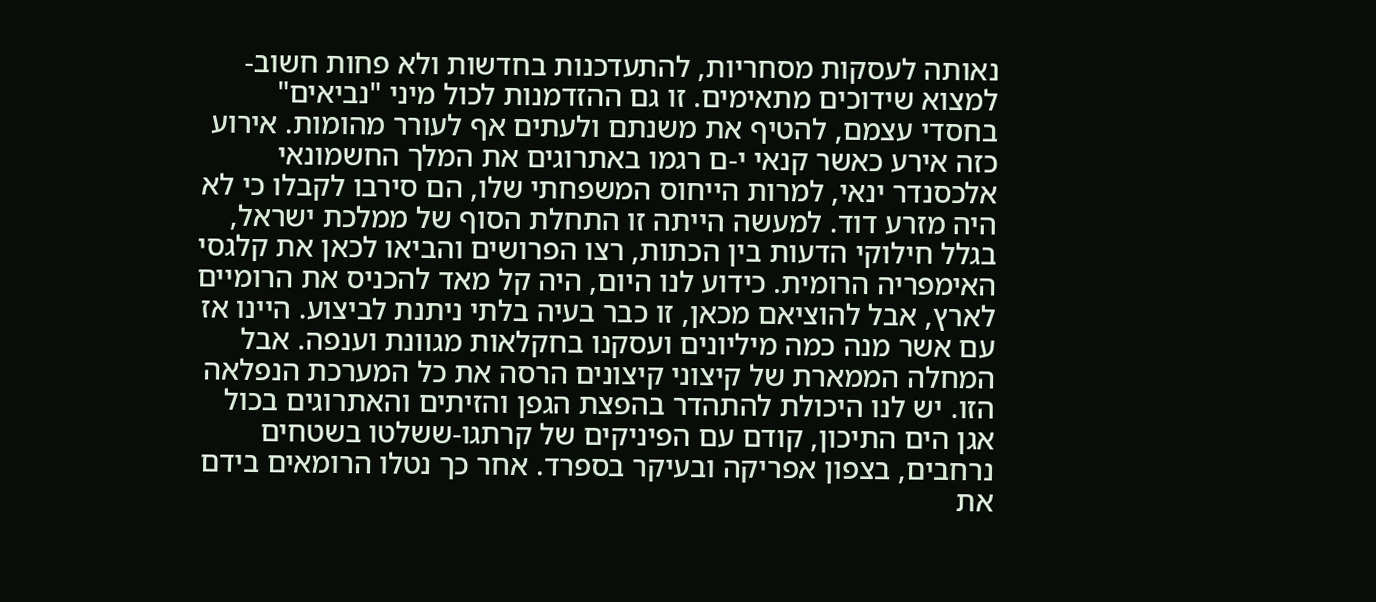נאותה לעסקות מסחריות, להתעדכנות בחדשות ולא פחות חשוב-למצוא שידוכים מתאימים. זו גם ההזדמנות לכול מיני "נביאים" בחסדי עצמם, להטיף את משנתם ולעתים אף לעורר מהומות. אירוע כזה אירע כאשר קנאי י-ם רגמו באתרוגים את המלך החשמונאי אלכסנדר ינאי, למרות הייחוס המשפחתי שלו, הם סירבו לקבלו כי לא היה מזרע דוד. למעשה הייתה זו התחלת הסוף של ממלכת ישראל, בגלל חילוקי הדעות בין הכתות, רצו הפרושים והביאו לכאן את קלגסי האימפריה הרומית. כידוע לנו היום, היה קל מאד להכניס את הרומיים לארץ, אבל להוציאם מכאן, זו כבר בעיה בלתי ניתנת לביצוע. היינו אז עם אשר מנה כמה מיליונים ועסקנו בחקלאות מגוונת וענפה. אבל המחלה הממארת של קיצוני קיצונים הרסה את כל המערכת הנפלאה הזו. יש לנו היכולת להתהדר בהפצת הגפן והזיתים והאתרוגים בכול אגן הים התיכון, קודם עם הפיניקים של קרתגו-ששלטו בשטחים נרחבים, בצפון אפריקה ובעיקר בספרד. אחר כך נטלו הרומאים בידם את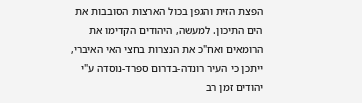הפצת הזית והגפן בכול הארצות הסובבות את הים התיכון. למעשה, היהודים הקדימו את הרומאים ואח"כ את הנצרות בחצי האי האיברי, ייתכן כי העיר רונדה-בדרום ספרד-נוסדה ע"י יהודים זמן רב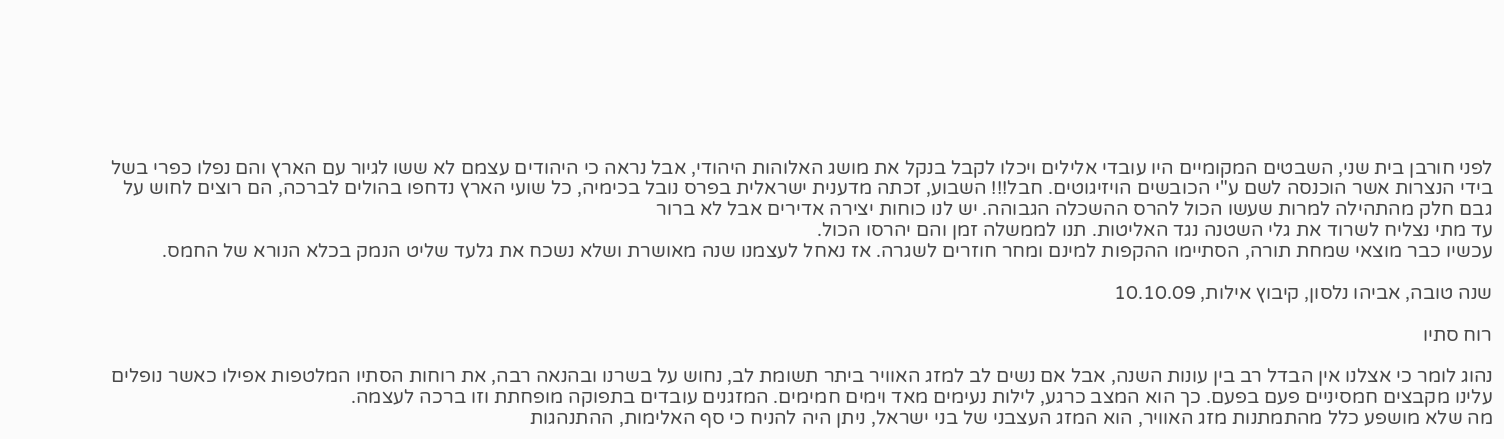לפני חורבן בית שני, השבטים המקומיים היו עובדי אלילים ויכלו לקבל בנקל את מושג האלוהות היהודי, אבל נראה כי היהודים עצמם לא ששו לגיור עם הארץ והם נפלו כפרי בשל בידי הנצרות אשר הוכנסה לשם ע"י הכובשים הויזיגוטים. חבל!!! השבוע, זכתה מדענית ישראלית בפרס נובל בכימיה, כל שועי הארץ נדחפו בהולים לברכה, הם רוצים לחוש על גבם חלק מהתהילה למרות שעשו הכול להרס ההשכלה הגבוהה. יש לנו כוחות יצירה אדירים אבל לא ברור
עד מתי נצליח לשרוד את גלי השטנה נגד האליטות. תנו לממשלה זמן והם יהרסו הכול.
עכשיו כבר מוצאי שמחת תורה, הסתיימו ההקפות למינם ומחר חוזרים לשגרה. אז נאחל לעצמנו שנה מאושרת ושלא נשכח את גלעד שליט הנמק בכלא הנורא של החמס.

שנה טובה, אביהו נלסון, קיבוץ אילות, 10.10.09

רוח סתיו

נהוג לומר כי אצלנו אין הבדל רב בין עונות השנה, אבל אם נשים לב למזג האוויר ביתר תשומת לב, נחוש על בשרנו ובהנאה רבה, את רוחות הסתיו המלטפות אפילו כאשר נופלים עלינו מקבצים חמסיניים פעם בפעם. כך הוא המצב כרגע, לילות נעימים מאד וימים חמימים. המזגנים עובדים בתפוקה מופחתת וזו ברכה לעצמה.
מה שלא מושפע כלל מהתמתנות מזג האוויר, הוא המזג העצבני של בני ישראל, ניתן היה להניח כי סף האלימות, ההתנהגות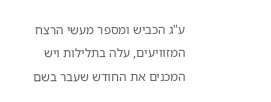ע"ג הכביש ומספר מעשי הרצח המזוויעים, עלה בתלילות ויש המכנים את החודש שעבר בשם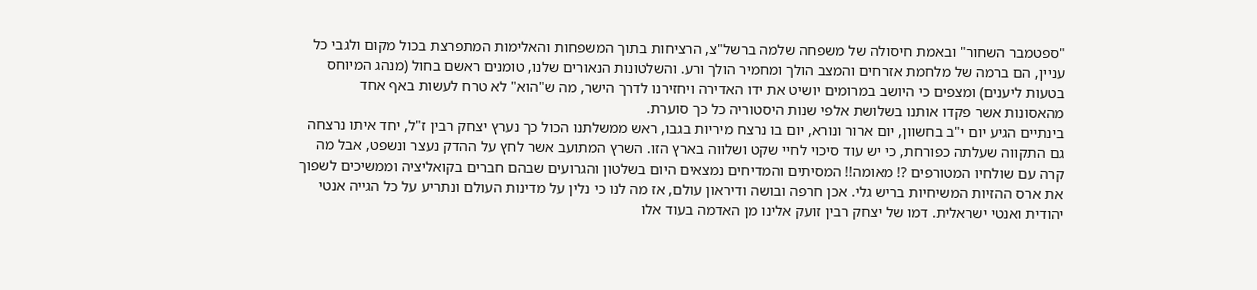"ספטמבר השחור" ובאמת חיסולה של משפחה שלמה ברשל"צ, הרציחות בתוך המשפחות והאלימות המתפרצת בכול מקום ולגבי כל עניין, הם ברמה של מלחמת אזרחים והמצב הולך ומחמיר הולך ורע. והשלטונות הנאורים שלנו, טומנים ראשם בחול (מנהג המיוחס בטעות ליענים) ומצפים כי היושב במרומים יושיט את ידו האדירה ויחזירנו לדרך הישר, מה ש"הוא" לא טרח לעשות באף אחד מהאסונות אשר פקדו אותנו בשלושת אלפי שנות היסטוריה כל כך סוערת.
בינתיים הגיע יום י"ב בחשוון, יום ארור ונורא, יום בו נרצח מיריות בגבו, ראש ממשלתנו הכול כך נערץ יצחק רבין ז"ל, יחד איתו נרצחה גם התקווה שעלתה כפורחת, כי יש עוד סיכוי לחיי שקט ושלווה בארץ הזו. השרץ המתועב אשר לחץ על ההדק נעצר ונשפט, אבל מה קרה עם שולחיו המטורפים ?! מאומה!! המסיתים והמדיחים נמצאים היום בשלטון והגרועים שבהם חברים בקואליציה וממשיכים לשפוך את ארס ההזיות המשיחיות בריש גלי. אכן חרפה ובושה ודיראון עולם, אז מה לנו כי נלין על מדינות העולם ונתריע על כל הגייה אנטי יהודית ואנטי ישראלית. דמו של יצחק רבין זועק אלינו מן האדמה בעוד אלו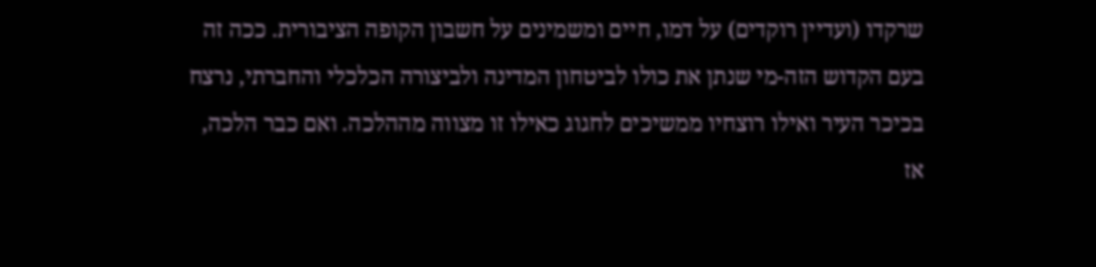שרקדו (ועדיין רוקדים) על דמו, חיים ומשמינים על חשבון הקופה הציבורית. ככה זה בעם הקדוש הזה-מי שנתן את כולו לביטחון המדינה ולביצורה הכלכלי והחברתי, נרצח בכיכר העיר ואילו רוצחיו ממשיכים לחגוג כאילו זו מצווה מההלכה. ואם כבר הלכה, אז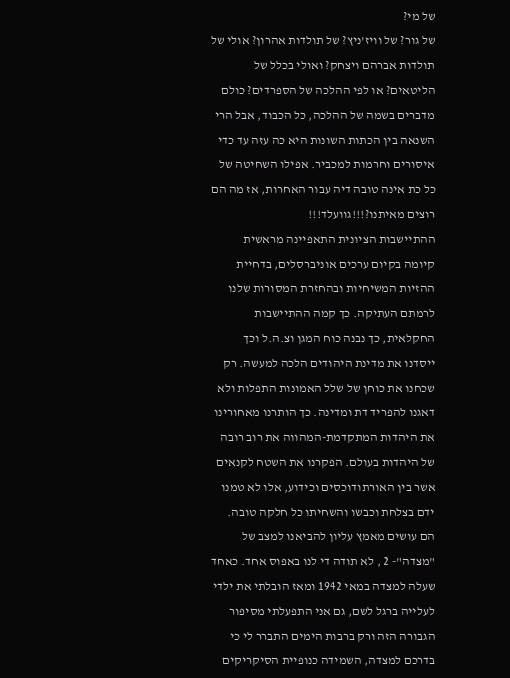של מי?
של גור? של וויז'ניץ? של תולדות אהרון? אולי של תולדות אברהם ויצחק? ואולי בכלל של הליטאים? או לפי ההלכה של הספרדים? כולם מדברים בשמה של ההלכה, כל הכבוד, אבל הרי השנאה בין הכתות השונות היא כה עזה עד כדי איסורים וחרמות למכביר. אפילו השחיטה של כל כת אינה טובה דיה עבור האחרות, אז מה הם רוצים מאיתנו?!!!גוועלד!!!
ההתיישבות הציונית התאפיינה מראשית קיומה בקיום ערכים אוניברסלים, בדחיית ההזיות המשיחיות ובהחזרת המסורות שלנו לרמתם העתיקה. כך קמה ההתיישבות החקלאית, כך נבנה כוח המגן וצ.ה.ל וכך ייסדנו את מדינת היהודים הלכה למעשה. רק שכחנו את כוחן של שלל האמונות התפלות ולא דאגנו להפריד דת ומדינה. כך הותרנו מאחורינו את היהדות המתקדמת-המהווה את רוב רובה של היהדות בעולם. הפקרנו את השטח לקנאים אשר בין האורתודוכסים וכידוע, אלו לא טמנו ידם בצלחת וכבשו והשחיתו כל חלקה טובה. הם עושים מאמץ עליון להביאנו למצב של "מצדה"- 2 , לא תודה די לנו באפוס אחד. כאחד שעלה למצדה במאי 1942 ומאז הובלתי את ילדי לעלייה ברגל לשם, גם אני התפעלתי מסיפור הגבורה הזה ורק ברבות הימים התברר לי כי בדרכם למצדה, השמידה כנופיית הסיקריקים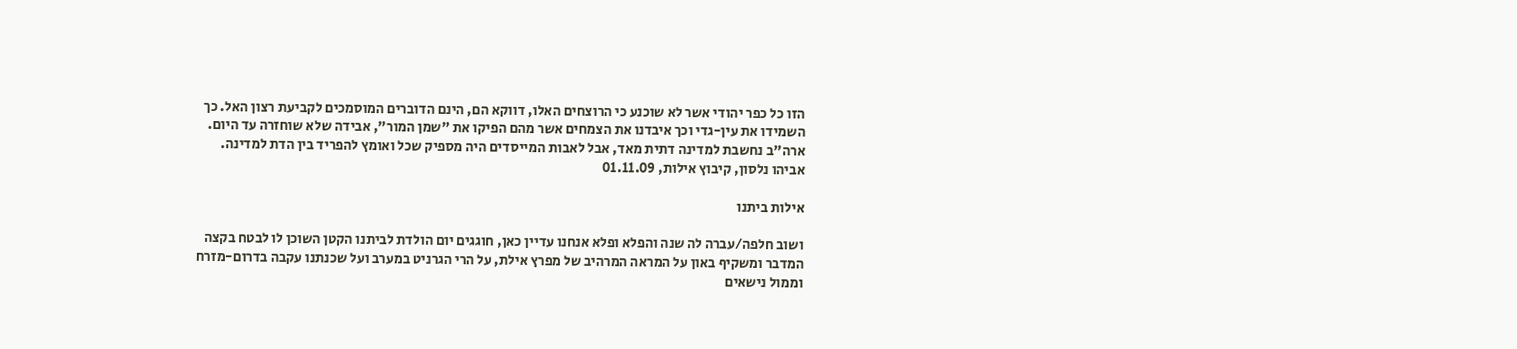הזו כל כפר יהודי אשר לא שוכנע כי הרוצחים האלו, דווקא הם, הינם הדוברים המוסמכים לקביעת רצון האל. כך השמידו את עין-גדי וכך איבדנו את הצמחים אשר מהם הפיקו את "שמן המור", אבידה שלא שוחזרה עד היום. ארה"ב נחשבת למדינה דתית מאד, אבל לאבות המייסדים היה מספיק שכל ואומץ להפריד בין הדת למדינה.
אביהו נלסון, קיבוץ אילות, 01.11.09

אילות ביתנו

ושוב חלפה/עברה לה שנה והפלא ופלא אנחנו עדיין כאן, חוגגים יום הולדת לביתנו הקטן השוכן לו לבטח בקצה המדבר ומשקיף באון על המראה המרהיב של מפרץ אילת, על הרי הגרניט במערב ועל שכנתנו עקבה בדרום-מזרח וממול נישאים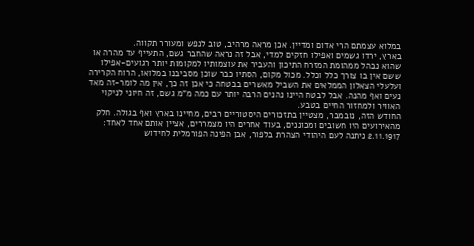במלוא עצמתם הרי אדום ומדיין. אכן מראה מרהיב, טוב לנפש ומעורר תקווה.
בארץ, ירדו גשמים ואפילו חזקים למדי, אבל זה נראה שהחבר גשם, התעייף עד מהרה או שהוא נבהל ממהומת המזרח התיכון והעביר את עוצמותיו למקומות יותר רגועים-אפילו ששם אין בו צורך כלל וכלל. מכול מקום, הסתיו כבר שוכן מסביבנו במלואו, הרוח הקרירה ועלעלי הצאלון הממלאים את השביל מאשרים בבטחה כי אכן זה כך, אין מה לומר-זה מאד נעים ואף מהנה. אבל לבטח היינו נהנים הרבה יותר עם כמה מ"מ גשם, זה חיוני לניקוי האוויר ולמחזור החיים בטבע.
החודש הזה, נובמבר, מצטיין בתזכורים היסטוריים רבים, מחיינו בארץ ואף בגולה. חלק מהאירועים היו חשובים ומכוננים, בעוד אחרים היו מצמררים, אציין אותם אחד לאחד:
2.11.1917 ניתנה לעם היהודי הצהרת בלפור, אבן הפינה הפורמלית לחידוש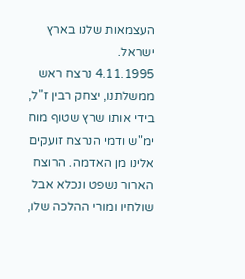העצמאות שלנו בארץ ישראל.
4.11.1995 נרצח ראש ממשלתנו, יצחק רבין ז"ל, בידי אותו שרץ שטוף מוח ימ"ש ודמי הנרצח זועקים אלינו מן האדמה. הרוצח הארור נשפט ונכלא אבל שולחיו ומורי ההלכה שלו,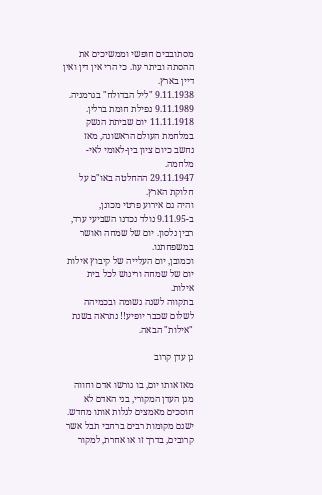מסתובבים חופשי וממשיכים את ההסתה וביתר עוז. כי הרי אין דין ואין דיין בארץ.
9.11.1938 "ליל הבדולח" בגרמניה.
9.11.1989 נפילת חומת ברלין.
11.11.1918 יום שביתת הנשק במלחמת העולם הראשונה, מאז נחשב כיום ציון בין-לאומי לאי-מלחמה.
29.11.1947 ההחלטה באו"ם על חלוקת הארץ.
והיה גם אירוע פרטי מכונן, ב-9.11.95 נולד נכדנו השביעי ערד, רבין נלסון. יום של שמחה ואושר במשפחתנו.
וכמובן, יום העלייה של קיבוץ אילות יום של שמחה וריגוש לכל בית אילות.
בתקווה לשנה גשומה ובכמיהה לשלום שכבר יופיע!! נתראה בשנת "אילות" הבאה.

גן עדן קרוב

מאז אותו יום, בו גורשו אדם וחווה מגן העדן המקורי, בני האדם לא חוסכים מאמצים לגלות אותו מחדש. ישנם מקומות רבים ברחבי תבל אשר קרובים, בדרך זו או אחרת, למקור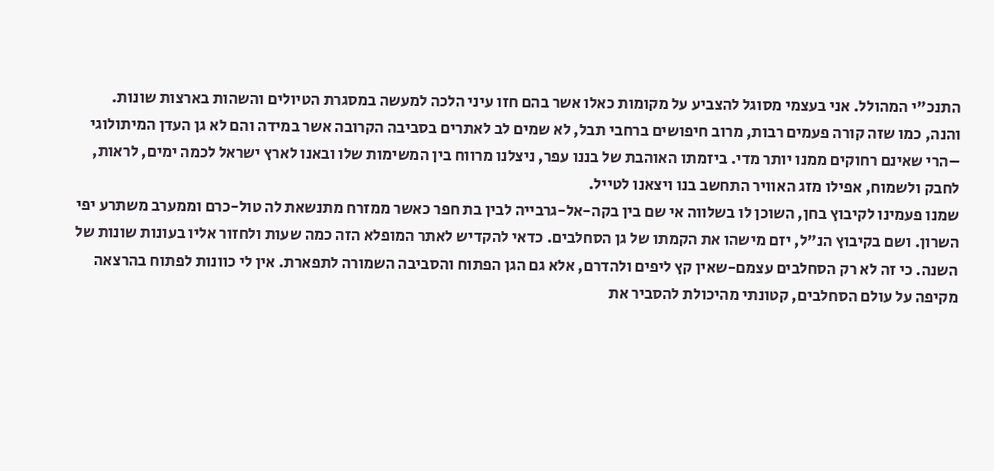התנכ"י המהולל. אני בעצמי מסוגל להצביע על מקומות כאלו אשר בהם חזו עיני הלכה למעשה במסגרת הטיולים והשהות בארצות שונות.
והנה, כמו שזה קורה פעמים רבות, מרוב חיפושים ברחבי תבל, לא שמים לב לאתרים בסביבה הקרובה אשר במידה והם לא גן העדן המיתולוגי –הרי שאינם רחוקים ממנו יותר מדי. ביזמתו האוהבת של בננו עפר, ניצלנו מרווח בין המשימות שלו ובאנו לארץ ישראל לכמה ימים, לראות, לחבק ולשמוח, אפילו מזג האוויר התחשב בנו ויצאנו לטייל.
שמנו פעמינו לקיבוץ בחן, השוכן לו בשלווה אי שם בין בקה-אל-גרבייה לבין בת חפר כאשר ממזרח מתנשאת לה טול-כרם וממערב משתרע יפי השרון. ושם בקיבוץ הנ"ל, יזם מישהו את הקמתו של גן הסחלבים. כדאי להקדיש לאתר המופלא הזה כמה שעות ולחזור אליו בעונות שונות של השנה. כי זה לא רק הסחלבים עצמם-שאין קץ ליפים ולהדרם, אלא גם הגן הפתוח והסביבה השמורה לתפארת. אין לי כוונות לפתוח בהרצאה מקיפה על עולם הסחלבים, קטונתי מהיכולת להסביר את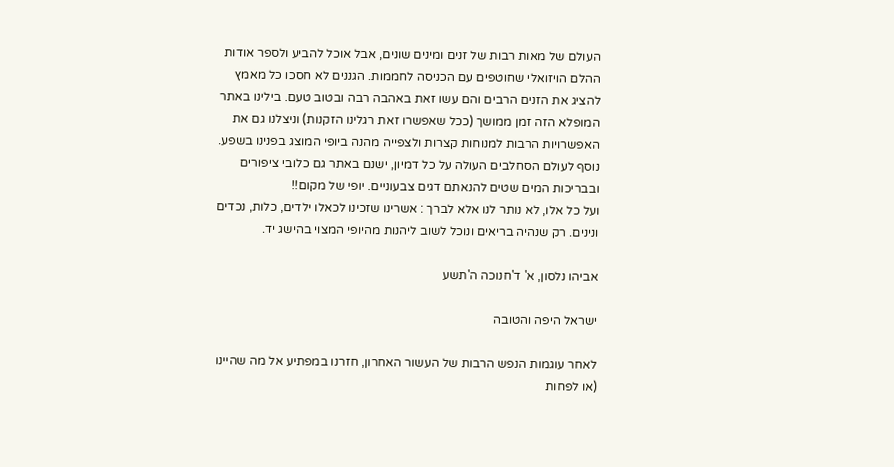העולם של מאות רבות של זנים ומינים שונים, אבל אוכל להביע ולספר אודות ההלם הויזואלי שחוטפים עם הכניסה לחממות. הגננים לא חסכו כל מאמץ להציג את הזנים הרבים והם עשו זאת באהבה רבה ובטוב טעם. בילינו באתר המופלא הזה זמן ממושך (ככל שאפשרו זאת רגלינו הזקנות) וניצלנו גם את האפשרויות הרבות למנוחות קצרות ולצפייה מהנה ביופי המוצג בפנינו בשפע.
נוסף לעולם הסחלבים העולה על כל דמיון, ישנם באתר גם כלובי ציפורים ובבריכות המים שטים להנאתם דגים צבעוניים. יופי של מקום!!
ועל כל אלו, לא נותר לנו אלא לברך : אשרינו שזכינו לכאלו ילדים, כלות, נכדים ונינים. רק שנהיה בריאים ונוכל לשוב ליהנות מהיופי המצוי בהישג יד.

אביהו נלסון, א' ד'חנוכה ה'תשע

ישראל היפה והטובה

לאחר עוגמות הנפש הרבות של העשור האחרון, חזרנו במפתיע אל מה שהיינו (או לפחות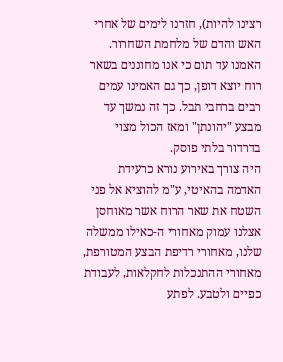רצינו להיות), חזרנו לימים של אחרי האש והדם של מלחמת השחרור. האמנו עד תום כי אנו מחוננים בשאר רוח יוצא דופן, כך גם האמינו עמים רבים ברחבי תבל. כך זה נמשך עד מבצע "יהונתן" ומאז הכול מצוי בדרדור בלתי פוסק.
היה צורך באירוע נורא כרעידת האדמה בהאיטי, ע"מ להוציא אל פני השטח את שאר הרוח אשר מאוחסן אצלנו עמוק מאחורי ה-כאילו ממשלה שלנו, מאחורי רדיפת הבצע המטורפת, מאחורי ההתנכלות לחקלאות, לעבודת כפיים ולטבע. לפתע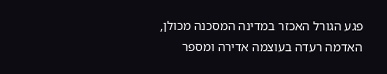פגע הגורל האכזר במדינה המסכנה מכולן, האדמה רעדה בעוצמה אדירה ומספר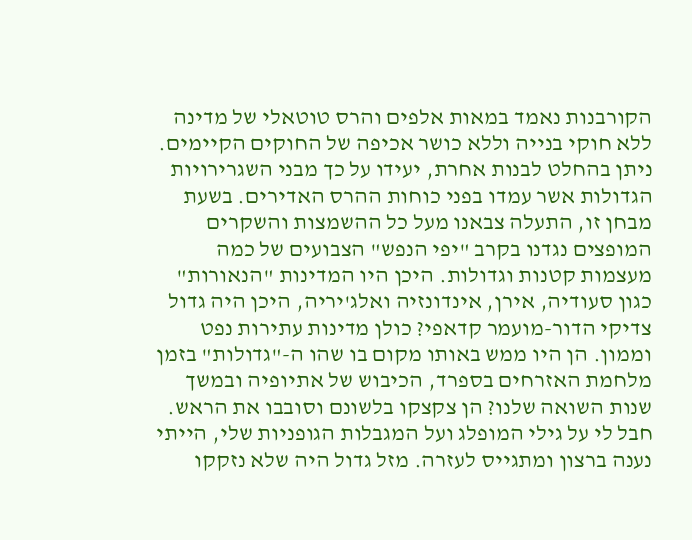הקורבנות נאמד במאות אלפים והרס טוטאלי של מדינה ללא חוקי בנייה וללא כושר אכיפה של החוקים הקיימים. ניתן בהחלט לבנות אחרת, יעידו על כך מבני השגרירויות הגדולות אשר עמדו בפני כוחות ההרס האדירים. בשעת מבחן זו, התעלה צבאנו מעל כל ההשמצות והשקרים המופצים נגדנו בקרב "יפי הנפש" הצבועים של כמה מעצמות קטנות וגדולות. היכן היו המדינות "הנאורות" כגון סעודיה, אירן, אינדונזיה ואלג'יריה, היכן היה גדול צדיקי הדור-מועמר קדאפי? כולן מדינות עתירות נפט וממון. הן היו ממש באותו מקום בו שהו ה-"גדולות" בזמן מלחמת האזרחים בספרד, הכיבוש של אתיופיה ובמשך שנות השואה שלנו? הן צקצקו בלשונם וסובבו את הראש. חבל לי על גילי המופלג ועל המגבלות הגופניות שלי, הייתי נענה ברצון ומתגייס לעזרה. מזל גדול היה שלא נזקקו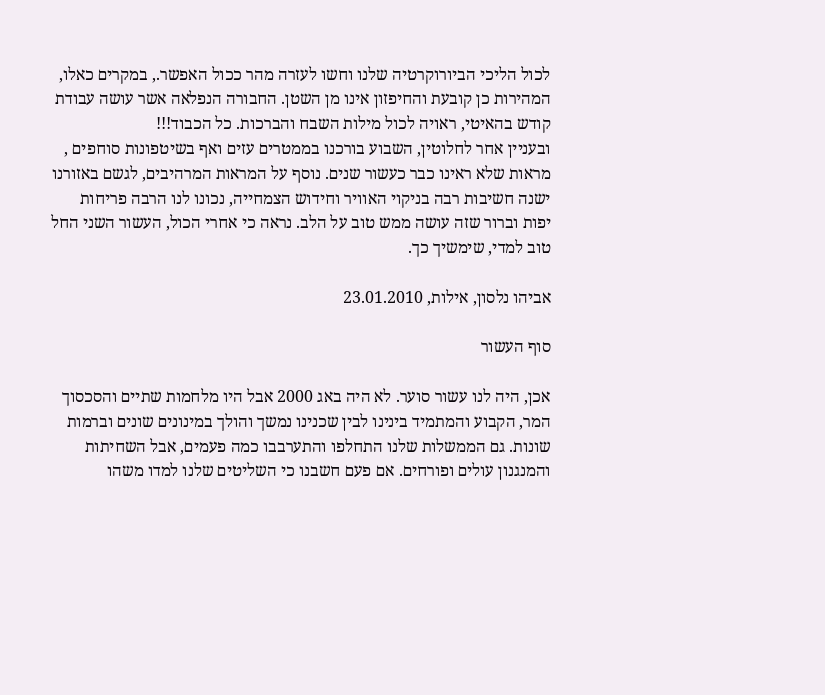לכול הליכי הביורוקרטיה שלנו וחשו לעזרה מהר ככול האפשר., במקרים כאלו, המהירות כן קובעת והחיפזון אינו מן השטן. החבורה הנפלאה אשר עושה עבודת קודש בהאיטי, ראויה לכול מילות השבח והברכות. כל הכבוד!!!
ובעניין אחר לחלוטין, השבוע בורכנו בממטרים עזים ואף בשיטפונות סוחפים , מראות שלא ראינו כבר כעשור שנים. נוסף על המראות המרהיבים, לגשם באזורנו ישנה חשיבות רבה בניקוי האוויר וחידוש הצמחייה, נכונו לנו הרבה פריחות יפות וברור שזה עושה ממש טוב על הלב. נראה כי אחרי הכול, העשור השני החל טוב למדי, שימשיך כך.

אביהו נלסון, אילות, 23.01.2010

סוף העשור

אכן, היה לנו עשור סוער. לא היה באג 2000 אבל היו מלחמות שתיים והסכסוך המר, הקבוע והמתמיד בינינו לבין שכנינו נמשך והולך במינונים שונים וברמות שונות. גם הממשלות שלנו התחלפו והתערבבו כמה פעמים, אבל השחיתות והמנגנון עולים ופורחים. אם פעם חשבנו כי השליטים שלנו למדו משהו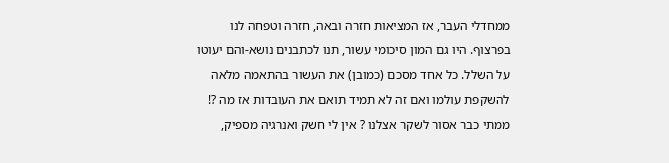ממחדלי העבר, אז המציאות חזרה ובאה, חזרה וטפחה לנו בפרצוף. היו גם המון סיכומי עשור, תנו לכתבנים נושא-והם יעוטו על השלל. כל אחד מסכם (כמובן) את העשור בהתאמה מלאה להשקפת עולמו ואם זה לא תמיד תואם את העובדות אז מה ?! ממתי כבר אסור לשקר אצלנו ? אין לי חשק ואנרגיה מספיק,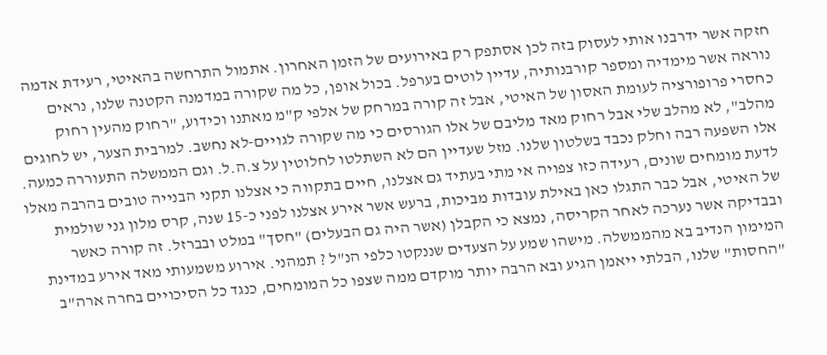חזקה אשר ידרבנו אותי לעסוק בזה לכן אסתפק רק באירועים של הזמן האחרון. אתמול התרחשה בהאיטי, רעידת אדמה נוראה אשר מימדיה ומספר קורבנותיה, עדיין לוטים בערפל. בכול אופן, כל מה שקורה במדמנה הקטנה שלנו, נראים כחסרי פרופורציה לעומת האסון של האיטי, אבל זה קורה במרחק של אלפי ק"מ מאתנו וכידוע, "רחוק מהעין רחוק מהלב", לא מהלב שלי אבל רחוק מאד מליבם של אלו הגורסים כי מה שקורה לגויים-לא נחשב. למרבית הצער, יש לחוגים אלו השפעה רבה וחלק נכבד בשלטון שלנו. מזל שעדיין הם לא השתלטו לחלוטין על צ.ה.ל. וגם הממשלה התעוררה כמעה. לדעת מומחים שונים, רעידה כזו צפויה אי מתי בעתיד גם אצלנו, חיים בתקווה כי אצלנו תקני הבנייה טובים בהרבה מאלו של האיטי, אבל כבר התגלו כאן באילת עובדות מביכות, ברעש אשר אירע אצלנו לפני כ-15 שנה, קרס מלון גני שולמית ובבדיקה אשר נערכה לאחר הקריסה, נמצא כי הקבלן (אשר היה גם הבעלים) "חסך" במלט ובברזל. זה קורה כאשר המימון הנדיב בא מהממשלה. מישהו שמע על הצעדים שננקטו כלפי הנ"ל ? תמהני. אירוע משמעותי מאד אירע במדינת "החסות" שלנו, הבלתי ייאמן הגיע ובא הרבה יותר מוקדם ממה שצפו כל המומחים, כנגד כל הסיכויים בחרה ארה"ב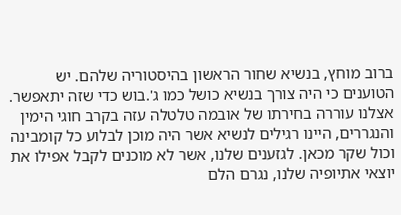ברוב מוחץ, בנשיא שחור הראשון בהיסטוריה שלהם. יש הטוענים כי היה צורך בנשיא כושל כמו ג'.בוש כדי שזה יתאפשר. אצלנו עוררה בחירתו של אובמה טלטלה עזה בקרב חוגי הימין והנגררים, היינו רגילים לנשיא אשר היה מוכן לבלוע כל קומבינה וכול שקר מכאן. לגזענים שלנו, אשר לא מוכנים לקבל אפילו את יוצאי אתיופיה שלנו, נגרם הלם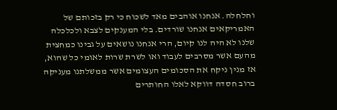וחלחלה. אנחנו אוהבים מאד לשכוח כי רק בזכותם של האמריקאים אנחנו שורדים. בלי המענקים לצבא ולכלכלה שלנו לא היה לנו קיום, הרי אנחנו נושאים על גבינו כמחצית מהעם אשר מסרבים לעבוד ואו לשרת שרות לאומי כל שהוא, אז מנין ניקח את הסכומים העצומים אשר ממשלתנו מעניקה ברוב חסדה דווקא לאלו החותרים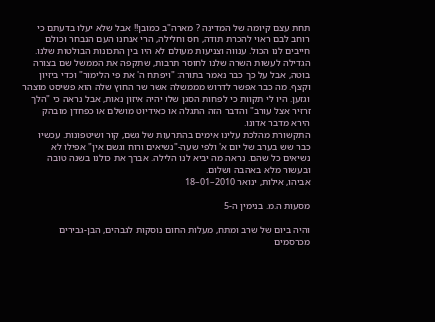תחת עצם קיומה של המדינה ? מארה"ב כמובן!! אבל שלא יעלו בדעתם כי רוחב לבם ראוי להכרת תודה, חס וחלילה, הרי אנחנו העם הנבחר וכולם חייבים לנו הכול. ענווה וצניעות מעולם לא היו בין התכונות הבולטות שלנו. הגדילה לעשות השרה שלנו לחוסר תרבות, שתקפה את הממשל שם בצורה בוטה, אבל על כך כבר נאמר בתורה: "ויפתח ה' את פי הלימור" וכדי ביזיון וקצף. מה כבר אפשר לדרוש מממשלה אשר שר החוץ שלה הוא פשיסט מוצהר וגזען. היו לי תקוות כי לפחות הסגן שלו יהיה איזון נאות, אבל נראה כי "הלך זרזיר אצל עורב" והדבר הזה התגלה או כאידיוט מושלם או כפחדן מובהק הירא מדבר אדונו.
התקשורת מהלכת עלינו אימים בהתרעות של גשם, קור ושיטפונות. עכשיו כבר שש בערב של יום א' ולפי שעה-"נשיאים ורוח וגשם אין" אפילו לא נשיאים כל שהם. נראה מה יביא לנו הלילה. אברך את כולנו בשנה טובה ובעשור מלא באהבה ושלום.
אביהו, אילות, ינואר 2010–01–18

מסעות ה.מ. בנימין ה-5

והיה ביום של שרב ומתח, מעלות החום נוסקות לגבהים, הבן-גבירים מכרסמים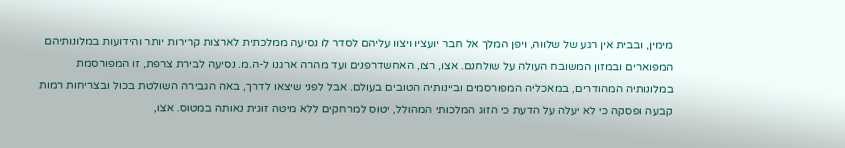מימין, ובבית אין רגע של שלווה, ויפן המלך אל חבר יועציו ויצוו עליהם לסדר לו נסיעה ממלכתית לארצות קרירות יותר והידועות במלונותיהם המפוארים ובמזון המשובח העולה על שולחנם. אצו, רצו, האחשדרפנים ועד מהרה ארגנו ל-ה.מ. נסיעה לבירת צרפת, זו המפורסמת במלונותיה המהודרים, במאכליה המפורסמים וביינותיה הטובים בעולם. אבל לפני שיצאו לדרך, באה הגבירה השולטת בכול ובצריחות רמות קבעה ופסקה כי לא יעלה על הדעת כי הזוג המלכותי המהולל, יטוס למרחקים ללא מיטה זוגית נאותה במטוס. אצו,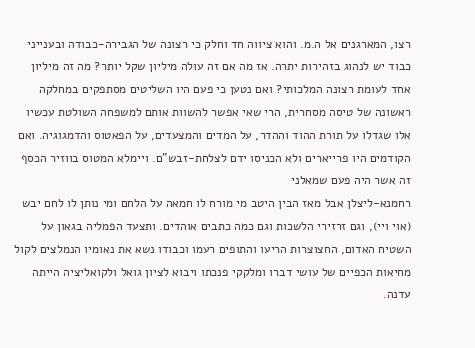רצו, המארגנים אל ה.מ. והוא ציווה חד וחלק כי רצונה של הגבירה-כבודה ובענייני כבוד יש לנהוג בזהירות יתרה. אז מה אם זה עולה מיליון שקל יותר? מה זה מיליון אחד לעומת רצונה המלכותי? ואם נטען כי פעם היו השליטים מסתפקים במחלקה ראשונה של טיסה מסחרית, הרי שאי אפשר להשוות אותם למשפחה השולטת עכשיו אלו שגדלו על תורת ההוד וההדר, על המדים והמצעדים, על הפאטוס והדמגוגיה. ואם הקודמים היו פרייארים ולא הכניסו ידם לצלחת-זבש"ם. ויימלא המטוס בווזיר הכסף זה אשר היה פעם שמאלני
רחמנא-ליצלן אבל מאז הבין היטב מי מורח לו חמאה על הלחם ומי נותן לו לחם יבש (אוי ויי), וגם זרזירי הלשכות וגם כמה כתבים אוהדים. ותצעד הפמליה בגאון על השטיח האדום, החצוצרות הריעו והתופים רעמו וכבודו נשא את נאומיו הנמלצים לקול מחיאות הכפיים של עושי דברו ומלקקי פנכתו ויבוא לציון גואל ולקואליציה הייתה עדנה.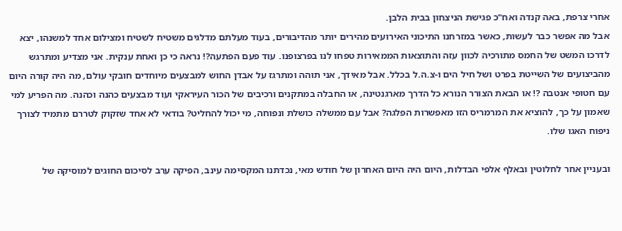אחרי צרפת, באה קנדה ואח"כ פגישת הניצחון בבית הלבן.
אבל מה אפשר כבר לעשות, כאשר במזרחנו התיכוני האירועים מהירים יותר מהדיבורים, בעוד מעלתם מדלגים משטיח לשטיח ומצילום אחד למשנהו, יצא לדרכו המשט של החמס מתורכיה לכוון עזה והתוצאות הממאירות טפחו לנו בפרצופנו. עוד פעם הפתעה?! נראה כי כן ואחת ענקית. אני מצדיע ומתרגש מהביצועים של השייטת בפרט ושל חיל הים ו-צ.ה.ל בכלל. אבל מאידך, אני תוהה ומתרגז על אבדן החוש למבצעים מיוחדים חובקי עולם, מה היה קורה היום עם חטופי אנטבה ?! או הבאת הצורר הנורא כל הדרך מארגנטינה, או החבלה במתקנים ורכיבים של הכור העיראקי ועוד מבצעים כהנה וכהנה. מה הפריע למי שאמון על כך, להוציא את המרמריס הזו מאפשרות הפלגה? אבל עם ממשלה כושלת ונפוחה, מי יכול להחליט? בודאי לא אחד שזקוק לטררם מתמיד לצורך ניפוח האגו שלו.

ובעניין אחר לחלוטין ובאלף אלפי הבדלות, היום היה היום האחרון של חודש מאי, נכדתנו המקסימה עינב, הפיקה ערב לסיכום החוגים למוסיקה של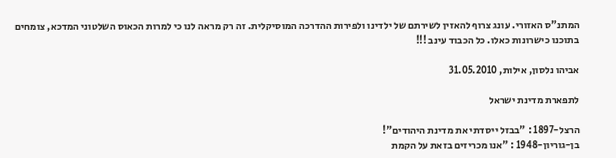המתנ"ס האזורי. עונג צרוף להאזין לשירתם של ילדינו ולפירות ההדרכה המוסיקלית. זה רק מראה לנו כי למרות הכאוס השלטוני המדכא, צומחים בתוכנו כישרונות כאלו. כל הכבוד עינב !!!

אביהו נלסון, אילות, 31.05.2010

לתפארת מדינת ישראל

הרצל-1897 : "בבזל ייסדתי את מדינת היהודים"!
בן-גוריון-1948 : "אנו מכריזים בזאת על הקמת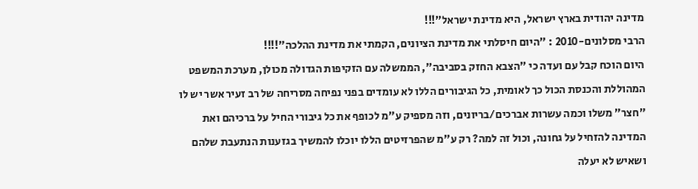מדינה יהודית בארץ ישראל, היא מדינת ישראל"!!!
הרבי מסלונים-2010 : "היום חיסלתי את מדינת הציונים, הקמתי את מדינת ההלכה"!!!!
היום הוכח קבל עם ועדה כי "הצבא החזק בסביבה", הממשלה עם הזקיפות הגדולה מכולן, מערכת המשפט המהוללת והכנסת הכול כך לאומית, כל הגיבורים הללו לא עומדים בפני נפיחה מסריחה של רב זעיר אשר יש לו "חצר" משלו וכמה עשרות אברכים/בריונים, וזה מספיק ע"מ לכופף את כל גיבורי החיל על ברכיהם ואת המדינה להזחיל על גחונה, וכול זה למה? רק ע"מ שהפרזיטים הללו יוכלו להמשיך בגזענות הנתעבת שלהם ושאיש לא יעלה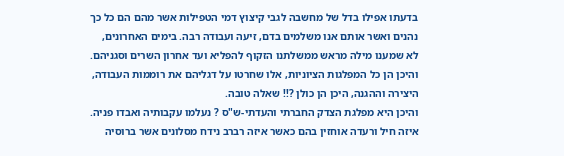בדעתו אפילו בדל של מחשבה לגבי קיצוץ דמי הטפילות אשר מהם הם כל כך נהנים ואשר אותם אנו משלמים בדם, זיעה ועבודה רבה. בימים האחרונים, לא שמענו מילה מראש ממשלתנו הזקוף להפליא ועד אחרון השרים וסגניהם. והיכן הן כל המפלגות הציוניות, אלו שחרטו על דגליהם את רוממות העבודה, היצירה וההגנה, היכן הן כולן ?!! שאלה טובה.
והיכן היא מפלגת הצדק החברתי והעדתי-ש"ס ? נעלמו עקבותיה ואבדו פניה. איזה חיל ורעדה אוחזין בהם כאשר איזה רברב נידח מסלונים אשר ברוסיה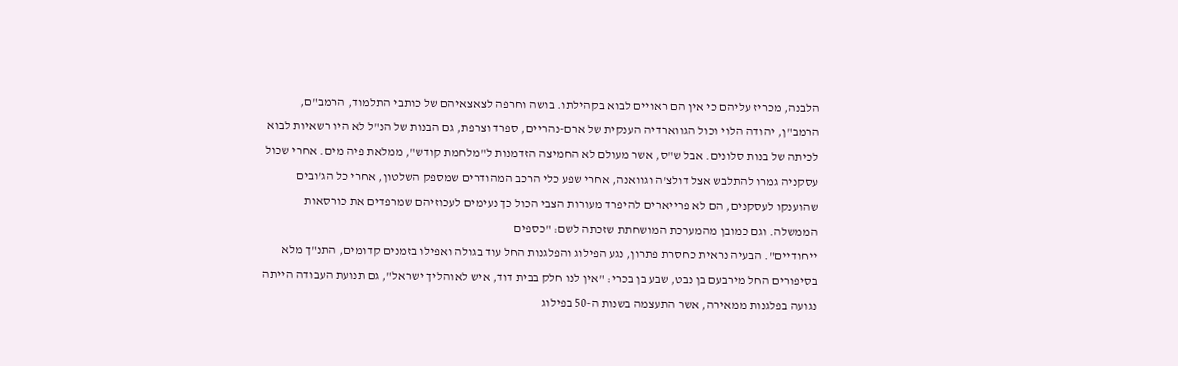הלבנה, מכריז עליהם כי אין הם ראויים לבוא בקהילתו. בושה וחרפה לצאצאיהם של כותבי התלמוד, הרמב"ם, הרמב"ן, יהודה הלוי וכול הגווארדיה הענקית של ארם-נהריים, ספרד וצרפת, גם הבנות של הנ"ל לא היו רשאיות לבוא לכיתה של בנות סלונים. אבל ש"ס, אשר מעולם לא החמיצה הזדמנות ל"מלחמת קודש", ממלאת פיה מים. אחרי שכול עסקניה גמרו להתלבש אצל דולצ'ה וגוואנה, אחרי שפע כלי הרכב המהודרים שמספק השלטון, אחרי כל הג'ובים שהוענקו לעסקנים, הם לא פרייארים להיפרד מעורות הצבי הכול כך נעימים לעכוזיהם שמרפדים את כורסאות הממשלה. וגם כמובן מהמערכת המושחתת שזכתה לשם: "כספים
ייחודיים". הבעיה נראית כחסרת פתרון, נגע הפילוג והפלגנות החל עוד בגולה ואפילו בזמנים קדומים, התנ"ך מלא בסיפורים החל מירבעם בן נבט, שבע בן בכרי: "אין לנו חלק בבית דוד, איש לאוהליך ישראל", גם תנועת העבודה הייתה נגועה בפלגנות ממאירה, אשר התעצמה בשנות ה-50 בפילוג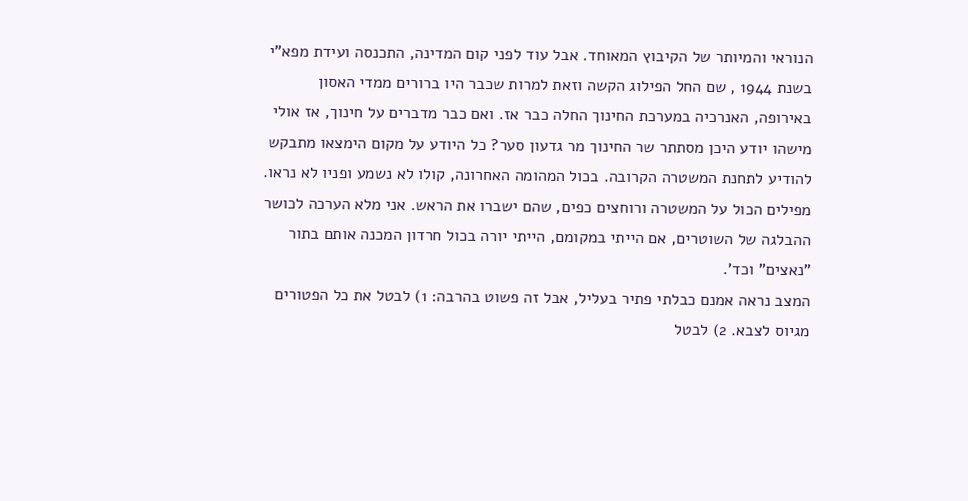הנוראי והמיותר של הקיבוץ המאוחד. אבל עוד לפני קום המדינה, התכנסה ועידת מפא"י בשנת 1944 , שם החל הפילוג הקשה וזאת למרות שכבר היו ברורים ממדי האסון באירופה, האנרכיה במערכת החינוך החלה כבר אז. ואם כבר מדברים על חינוך, אז אולי מישהו יודע היכן מסתתר שר החינוך מר גדעון סער? כל היודע על מקום הימצאו מתבקש להודיע לתחנת המשטרה הקרובה. בכול המהומה האחרונה, קולו לא נשמע ופניו לא נראו. מפילים הכול על המשטרה ורוחצים כפים, שהם ישברו את הראש. אני מלא הערכה לכושר ההבלגה של השוטרים, אם הייתי במקומם, הייתי יורה בכול חרדון המכנה אותם בתור "נאצים" וכד'.
המצב נראה אמנם כבלתי פתיר בעליל, אבל זה פשוט בהרבה: 1) לבטל את כל הפטורים מגיוס לצבא. 2) לבטל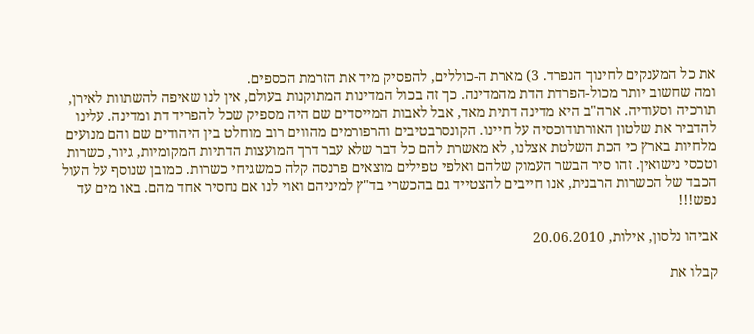את כל המענקים לחינוך הנפרד. 3) מארת ה-כוללים, להפסיק מיד את הזרמת הכספים.
ומה שחשוב יותר מכול-הפרדת הדת מהמדינה. כך זה בכול המדינות המתוקנות בעולם, אין לנו שאיפה להשתוות לאירן, תורכיה וסעודיה. ארה"ב היא מדינה דתית מאד, אבל לאבות המייסדים שם היה מספיק שכל להפריד דת ומדינה. עלינו להדביר את שלטון האורתודוכסיה על חיינו. הקונסרבטיבים והרפורמים מהווים רוב מוחלט בין היהודים שם והם מנועים מלחיות בארץ כי הכת השלטת אצלנו, לא מאשרת להם כל דבר שלא עבר דרך המועצות הדתיות המקומיות, גיור, כשרות וטכסי נישואין. זהו סיר הבשר העמוק שלהם ואלפי טפילים מוצאים פרנסה קלה כמשגיחי כשרות. כמובן שנוסף על העול הכבד של הכשרות הרבנית, אנו חייבים להצטייד גם בהכשרי בד"ץ למיניהם ואוי לנו אם נחסיר אחד מהם. באו מים עד נפש!!!

אביהו נלסון, אילות, 20.06.2010

קבלו את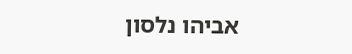אביהו נלסון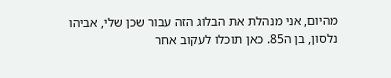מהיום, אני מנהלת את הבלוג הזה עבור שכן שלי, אביהו נלסון, בן ה85. כאן תוכלו לעקוב אחר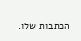הכתבות שלו.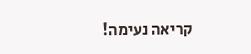קריאה נעימה!